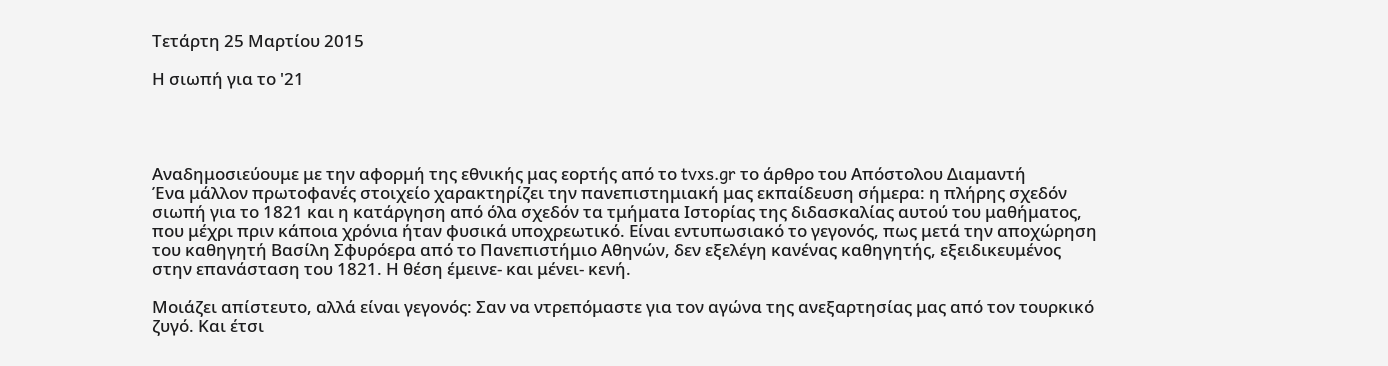Τετάρτη 25 Μαρτίου 2015

Η σιωπή για το '21




Αναδημοσιεύουμε με την αφορμή της εθνικής μας εορτής από το tvxs.gr το άρθρο του Απόστολου Διαμαντή
Ένα μάλλον πρωτοφανές στοιχείο χαρακτηρίζει την πανεπιστημιακή μας εκπαίδευση σήμερα: η πλήρης σχεδόν σιωπή για το 1821 και η κατάργηση από όλα σχεδόν τα τμήματα Ιστορίας της διδασκαλίας αυτού του μαθήματος, που μέχρι πριν κάποια χρόνια ήταν φυσικά υποχρεωτικό. Είναι εντυπωσιακό το γεγονός, πως μετά την αποχώρηση του καθηγητή Βασίλη Σφυρόερα από το Πανεπιστήμιο Αθηνών, δεν εξελέγη κανένας καθηγητής, εξειδικευμένος στην επανάσταση του 1821. Η θέση έμεινε- και μένει- κενή.

Μοιάζει απίστευτο, αλλά είναι γεγονός: Σαν να ντρεπόμαστε για τον αγώνα της ανεξαρτησίας μας από τον τουρκικό ζυγό. Και έτσι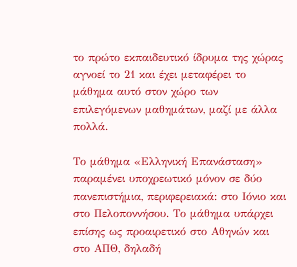το πρώτο εκπαιδευτικό ίδρυμα της χώρας αγνοεί το 21 και έχει μεταφέρει το μάθημα αυτό στον χώρο των επιλεγόμενων μαθημάτων, μαζί με άλλα πολλά.

Το μάθημα «Ελληνική Επανάσταση» παραμένει υποχρεωτικό μόνον σε δύο πανεπιστήμια, περιφερειακά: στο Ιόνιο και στο Πελοποννήσου. Το μάθημα υπάρχει επίσης ως προαιρετικό στο Αθηνών και στο ΑΠΘ, δηλαδή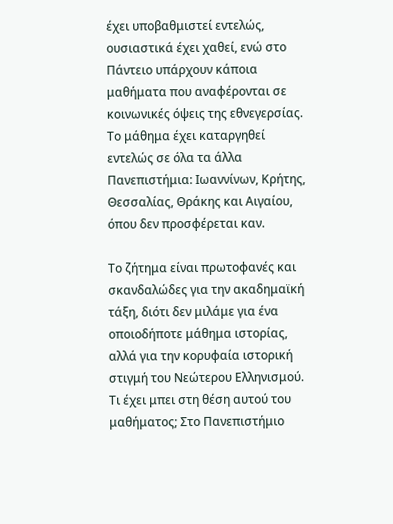έχει υποβαθμιστεί εντελώς, ουσιαστικά έχει χαθεί, ενώ στο Πάντειο υπάρχουν κάποια μαθήματα που αναφέρονται σε κοινωνικές όψεις της εθνεγερσίας. Το μάθημα έχει καταργηθεί εντελώς σε όλα τα άλλα Πανεπιστήμια: Ιωαννίνων, Κρήτης, Θεσσαλίας, Θράκης και Αιγαίου, όπου δεν προσφέρεται καν.

Το ζήτημα είναι πρωτοφανές και σκανδαλώδες για την ακαδημαϊκή τάξη, διότι δεν μιλάμε για ένα οποιοδήποτε μάθημα ιστορίας, αλλά για την κορυφαία ιστορική στιγμή του Νεώτερου Ελληνισμού. Τι έχει μπει στη θέση αυτού του μαθήματος; Στο Πανεπιστήμιο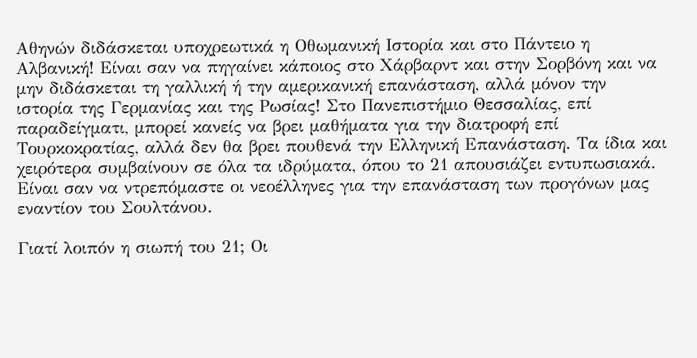Αθηνών διδάσκεται υποχρεωτικά η Οθωμανική Ιστορία και στο Πάντειο η Αλβανική! Είναι σαν να πηγαίνει κάποιος στο Χάρβαρντ και στην Σορβόνη και να μην διδάσκεται τη γαλλική ή την αμερικανική επανάσταση, αλλά μόνον την ιστορία της Γερμανίας και της Ρωσίας! Στο Πανεπιστήμιο Θεσσαλίας, επί παραδείγματι, μπορεί κανείς να βρει μαθήματα για την διατροφή επί Τουρκοκρατίας, αλλά δεν θα βρει πουθενά την Ελληνική Επανάσταση. Τα ίδια και χειρότερα συμβαίνουν σε όλα τα ιδρύματα, όπου το 21 απουσιάζει εντυπωσιακά. Είναι σαν να ντρεπόμαστε οι νεοέλληνες για την επανάσταση των προγόνων μας εναντίον του Σουλτάνου.

Γιατί λοιπόν η σιωπή του 21; Οι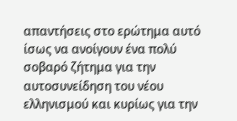απαντήσεις στο ερώτημα αυτό ίσως να ανοίγουν ένα πολύ σοβαρό ζήτημα για την αυτοσυνείδηση του νέου ελληνισμού και κυρίως για την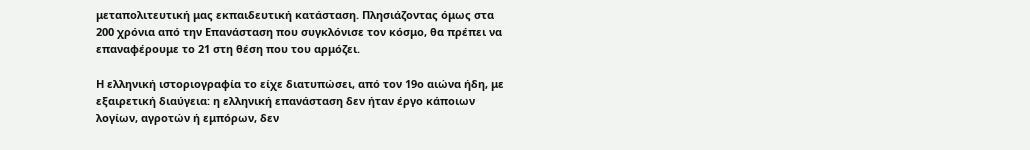μεταπολιτευτική μας εκπαιδευτική κατάσταση. Πλησιάζοντας όμως στα 200 χρόνια από την Επανάσταση που συγκλόνισε τον κόσμο, θα πρέπει να επαναφέρουμε το 21 στη θέση που του αρμόζει.

Η ελληνική ιστοριογραφία το είχε διατυπώσει, από τον 19ο αιώνα ήδη, με εξαιρετική διαύγεια: η ελληνική επανάσταση δεν ήταν έργο κάποιων λογίων, αγροτών ή εμπόρων, δεν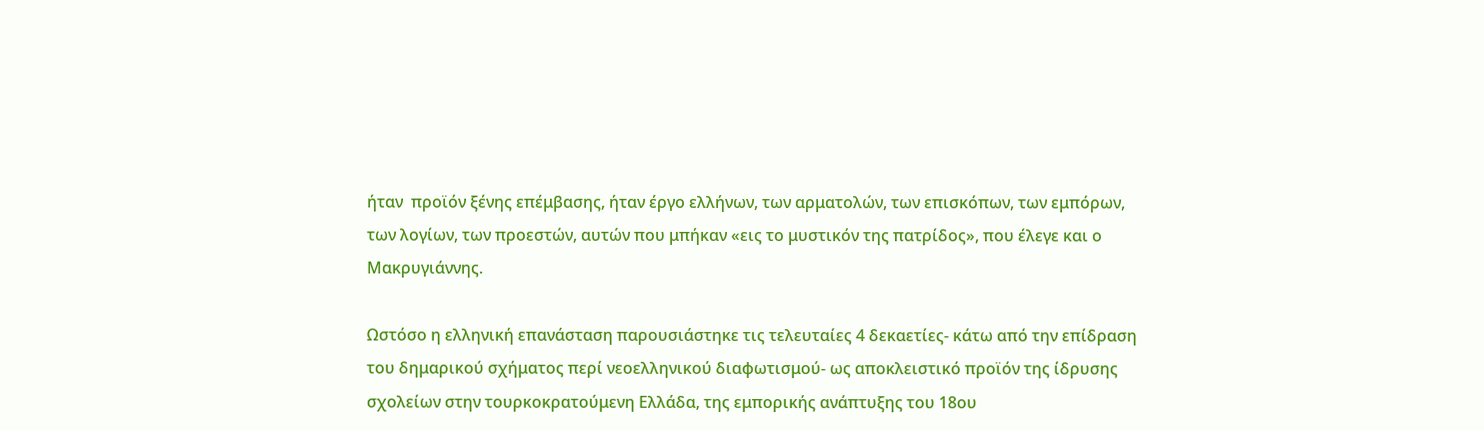ήταν  προϊόν ξένης επέμβασης, ήταν έργο ελλήνων, των αρματολών, των επισκόπων, των εμπόρων, των λογίων, των προεστών, αυτών που μπήκαν «εις το μυστικόν της πατρίδος», που έλεγε και ο Μακρυγιάννης.

Ωστόσο η ελληνική επανάσταση παρουσιάστηκε τις τελευταίες 4 δεκαετίες- κάτω από την επίδραση του δημαρικού σχήματος περί νεοελληνικού διαφωτισμού- ως αποκλειστικό προϊόν της ίδρυσης σχολείων στην τουρκοκρατούμενη Ελλάδα, της εμπορικής ανάπτυξης του 18ου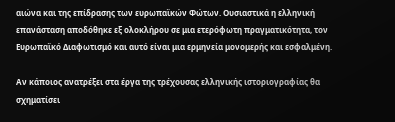αιώνα και της επίδρασης των ευρωπαϊκών Φώτων. Ουσιαστικά η ελληνική επανάσταση αποδόθηκε εξ ολοκλήρου σε μια ετερόφωτη πραγματικότητα, τον Ευρωπαϊκό Διαφωτισμό και αυτό είναι μια ερμηνεία μονομερής και εσφαλμένη.

Αν κάποιος ανατρέξει στα έργα της τρέχουσας ελληνικής ιστοριογραφίας θα σχηματίσει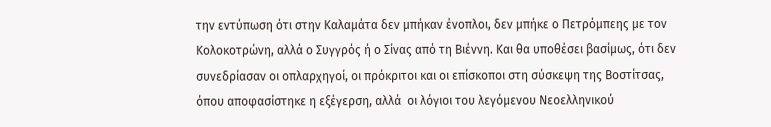την εντύπωση ότι στην Καλαμάτα δεν μπήκαν ένοπλοι, δεν μπήκε ο Πετρόμπεης με τον Κολοκοτρώνη, αλλά ο Συγγρός ή ο Σίνας από τη Βιέννη. Και θα υποθέσει βασίμως, ότι δεν συνεδρίασαν οι οπλαρχηγοί, οι πρόκριτοι και οι επίσκοποι στη σύσκεψη της Βοστίτσας, όπου αποφασίστηκε η εξέγερση, αλλά  οι λόγιοι του λεγόμενου Νεοελληνικού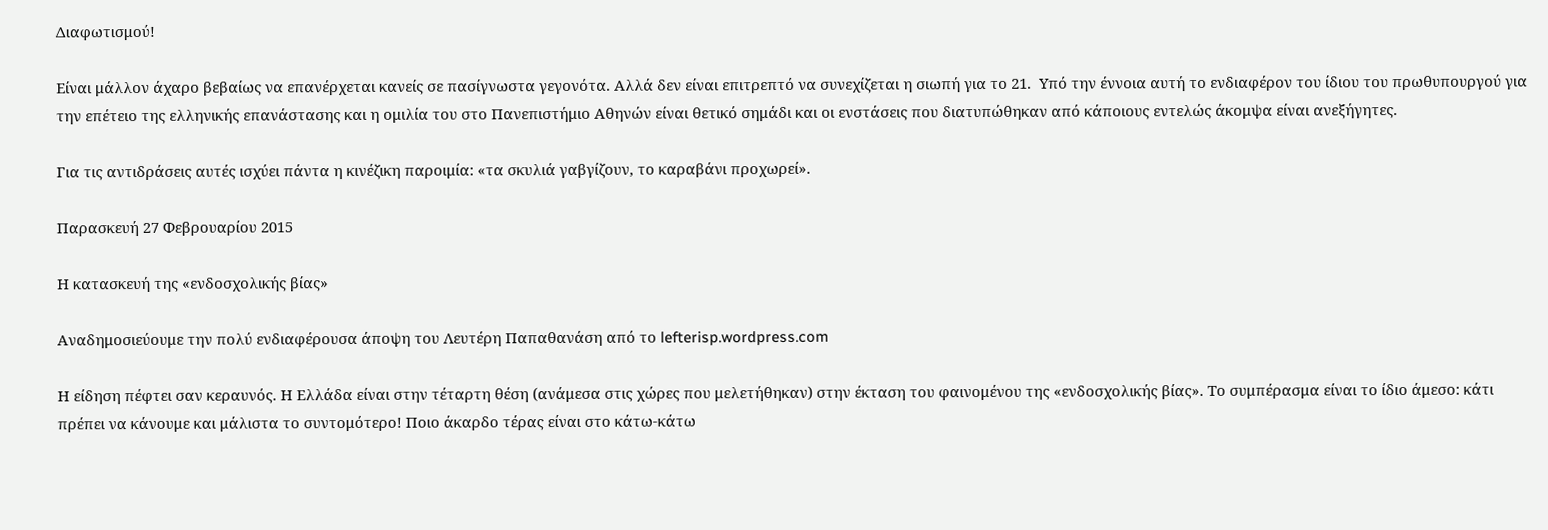Διαφωτισμού!

Είναι μάλλον άχαρο βεβαίως να επανέρχεται κανείς σε πασίγνωστα γεγονότα. Αλλά δεν είναι επιτρεπτό να συνεχίζεται η σιωπή για το 21.  Υπό την έννοια αυτή το ενδιαφέρον του ίδιου του πρωθυπουργού για την επέτειο της ελληνικής επανάστασης και η ομιλία του στο Πανεπιστήμιο Αθηνών είναι θετικό σημάδι και οι ενστάσεις που διατυπώθηκαν από κάποιους εντελώς άκομψα είναι ανεξήγητες.

Για τις αντιδράσεις αυτές ισχύει πάντα η κινέζικη παροιμία: «τα σκυλιά γαβγίζουν, το καραβάνι προχωρεί».

Παρασκευή 27 Φεβρουαρίου 2015

Η κατασκευή της «ενδοσχολικής βίας»

Αναδημοσιεύουμε την πολύ ενδιαφέρουσα άποψη του Λευτέρη Παπαθανάση από το lefterisp.wordpress.com

Η είδηση πέφτει σαν κεραυνός. Η Ελλάδα είναι στην τέταρτη θέση (ανάμεσα στις χώρες που μελετήθηκαν) στην έκταση του φαινομένου της «ενδοσχολικής βίας». Το συμπέρασμα είναι το ίδιο άμεσο: κάτι πρέπει να κάνουμε και μάλιστα το συντομότερο! Ποιο άκαρδο τέρας είναι στο κάτω-κάτω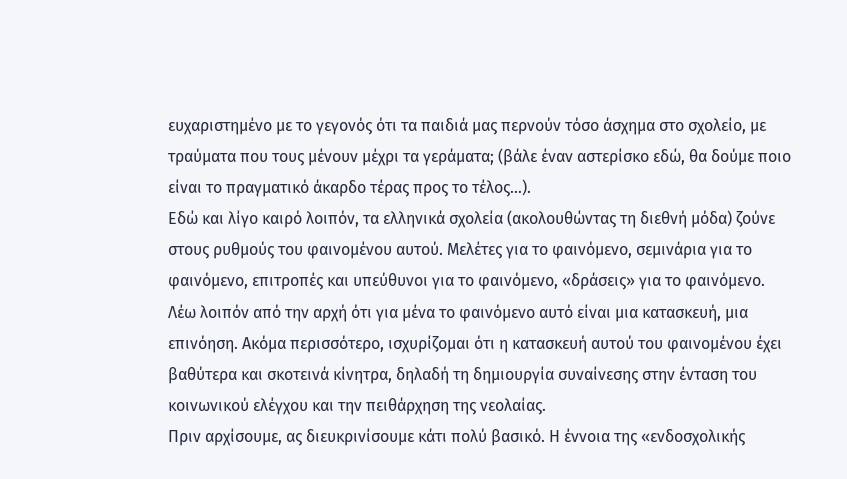ευχαριστημένο με το γεγονός ότι τα παιδιά μας περνούν τόσο άσχημα στο σχολείο, με τραύματα που τους μένουν μέχρι τα γεράματα; (βάλε έναν αστερίσκο εδώ, θα δούμε ποιο είναι το πραγματικό άκαρδο τέρας προς το τέλος…).
Εδώ και λίγο καιρό λοιπόν, τα ελληνικά σχολεία (ακολουθώντας τη διεθνή μόδα) ζούνε στους ρυθμούς του φαινομένου αυτού. Μελέτες για το φαινόμενο, σεμινάρια για το φαινόμενο, επιτροπές και υπεύθυνοι για το φαινόμενο, «δράσεις» για το φαινόμενο. Λέω λοιπόν από την αρχή ότι για μένα το φαινόμενο αυτό είναι μια κατασκευή, μια επινόηση. Ακόμα περισσότερο, ισχυρίζομαι ότι η κατασκευή αυτού του φαινομένου έχει βαθύτερα και σκοτεινά κίνητρα, δηλαδή τη δημιουργία συναίνεσης στην ένταση του κοινωνικού ελέγχου και την πειθάρχηση της νεολαίας.
Πριν αρχίσουμε, ας διευκρινίσουμε κάτι πολύ βασικό. Η έννοια της «ενδοσχολικής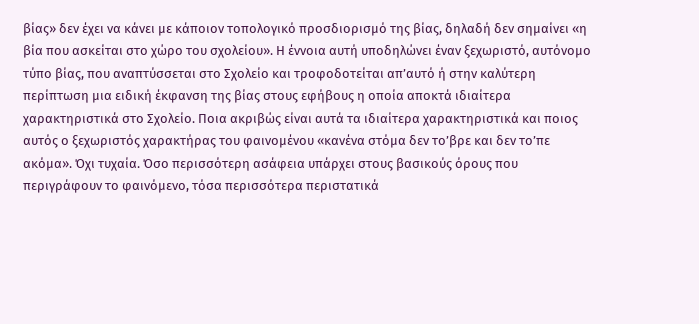βίας» δεν έχει να κάνει με κάποιον τοπολογικό προσδιορισμό της βίας, δηλαδή δεν σημαίνει «η βία που ασκείται στο χώρο του σχολείου». Η έννοια αυτή υποδηλώνει έναν ξεχωριστό, αυτόνομο τύπο βίας, που αναπτύσσεται στο Σχολείο και τροφοδοτείται απ’αυτό ή στην καλύτερη περίπτωση μια ειδική έκφανση της βίας στους εφήβους η οποία αποκτά ιδιαίτερα χαρακτηριστικά στο Σχολείο. Ποια ακριβώς είναι αυτά τα ιδιαίτερα χαρακτηριστικά και ποιος αυτός ο ξεχωριστός χαρακτήρας του φαινομένου «κανένα στόμα δεν το’βρε και δεν το’πε ακόμα». Όχι τυχαία. Όσο περισσότερη ασάφεια υπάρχει στους βασικούς όρους που περιγράφουν το φαινόμενο, τόσα περισσότερα περιστατικά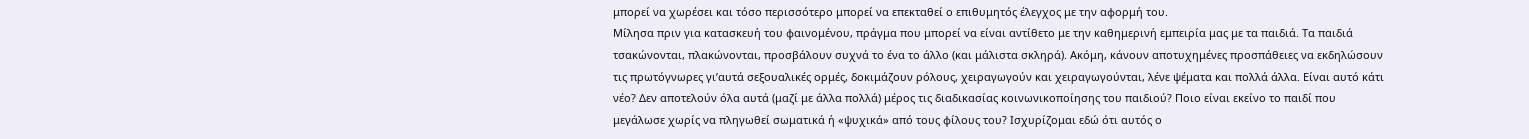μπορεί να χωρέσει και τόσο περισσότερο μπορεί να επεκταθεί ο επιθυμητός έλεγχος με την αφορμή του.
Μίλησα πριν για κατασκευή του φαινομένου, πράγμα που μπορεί να είναι αντίθετο με την καθημερινή εμπειρία μας με τα παιδιά. Τα παιδιά τσακώνονται, πλακώνονται, προσβάλουν συχνά το ένα το άλλο (και μάλιστα σκληρά). Ακόμη, κάνουν αποτυχημένες προσπάθειες να εκδηλώσουν τις πρωτόγνωρες γι’αυτά σεξουαλικές ορμές, δοκιμάζουν ρόλους, χειραγωγούν και χειραγωγούνται, λένε ψέματα και πολλά άλλα. Είναι αυτό κάτι νέο? Δεν αποτελούν όλα αυτά (μαζί με άλλα πολλά) μέρος τις διαδικασίας κοινωνικοποίησης του παιδιού? Ποιο είναι εκείνο το παιδί που μεγάλωσε χωρίς να πληγωθεί σωματικά ή «ψυχικά» από τους φίλους του? Ισχυρίζομαι εδώ ότι αυτός ο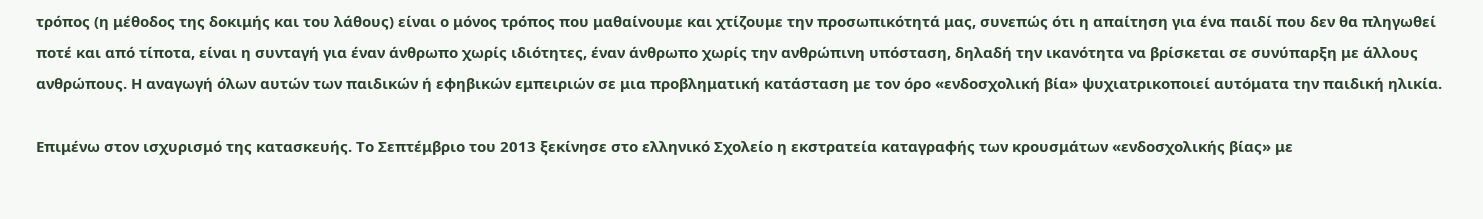τρόπος (η μέθοδος της δοκιμής και του λάθους) είναι ο μόνος τρόπος που μαθαίνουμε και χτίζουμε την προσωπικότητά μας, συνεπώς ότι η απαίτηση για ένα παιδί που δεν θα πληγωθεί ποτέ και από τίποτα, είναι η συνταγή για έναν άνθρωπο χωρίς ιδιότητες, έναν άνθρωπο χωρίς την ανθρώπινη υπόσταση, δηλαδή την ικανότητα να βρίσκεται σε συνύπαρξη με άλλους ανθρώπους. Η αναγωγή όλων αυτών των παιδικών ή εφηβικών εμπειριών σε μια προβληματική κατάσταση με τον όρο «ενδοσχολική βία» ψυχιατρικοποιεί αυτόματα την παιδική ηλικία.

Επιμένω στον ισχυρισμό της κατασκευής. Το Σεπτέμβριο του 2013 ξεκίνησε στο ελληνικό Σχολείο η εκστρατεία καταγραφής των κρουσμάτων «ενδοσχολικής βίας» με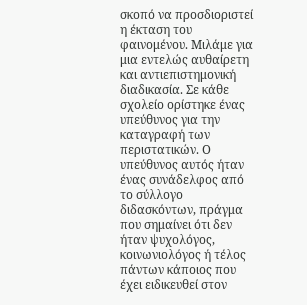σκοπό να προσδιοριστεί η έκταση του φαινομένου. Μιλάμε για μια εντελώς αυθαίρετη και αντιεπιστημονική διαδικασία. Σε κάθε σχολείο ορίστηκε ένας υπεύθυνος για την καταγραφή των περιστατικών. Ο υπεύθυνος αυτός ήταν ένας συνάδελφος από το σύλλογο διδασκόντων, πράγμα που σημαίνει ότι δεν ήταν ψυχολόγος, κοινωνιολόγος ή τέλος πάντων κάποιος που έχει ειδικευθεί στον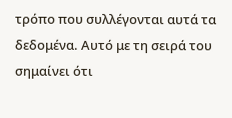τρόπο που συλλέγονται αυτά τα δεδομένα. Αυτό με τη σειρά του σημαίνει ότι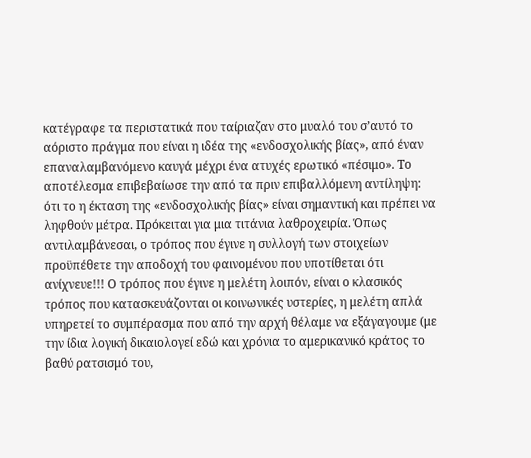κατέγραφε τα περιστατικά που ταίριαζαν στο μυαλό του σ’αυτό το αόριστο πράγμα που είναι η ιδέα της «ενδοσχολικής βίας», από έναν επαναλαμβανόμενο καυγά μέχρι ένα ατυχές ερωτικό «πέσιμο». Το αποτέλεσμα επιβεβαίωσε την από τα πριν επιβαλλόμενη αντίληψη: ότι το η έκταση της «ενδοσχολικής βίας» είναι σημαντική και πρέπει να ληφθούν μέτρα. Πρόκειται για μια τιτάνια λαθροχειρία. Όπως αντιλαμβάνεσαι, ο τρόπος που έγινε η συλλογή των στοιχείων προϋπέθετε την αποδοχή του φαινομένου που υποτίθεται ότι ανίχνευε!!! Ο τρόπος που έγινε η μελέτη λοιπόν, είναι ο κλασικός τρόπος που κατασκευάζονται οι κοινωνικές υστερίες, η μελέτη απλά υπηρετεί το συμπέρασμα που από την αρχή θέλαμε να εξάγαγουμε (με την ίδια λογική δικαιολογεί εδώ και χρόνια το αμερικανικό κράτος το βαθύ ρατσισμό του,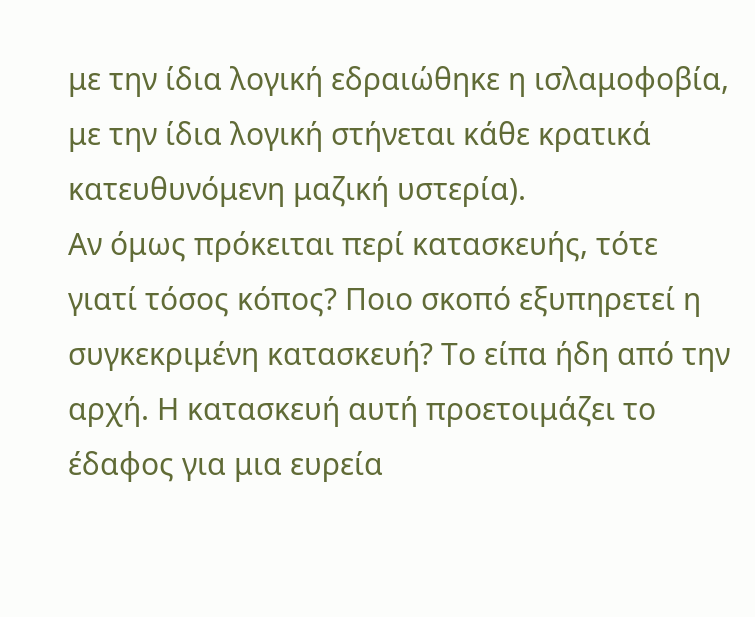με την ίδια λογική εδραιώθηκε η ισλαμοφοβία, με την ίδια λογική στήνεται κάθε κρατικά κατευθυνόμενη μαζική υστερία).
Αν όμως πρόκειται περί κατασκευής, τότε γιατί τόσος κόπος? Ποιο σκοπό εξυπηρετεί η συγκεκριμένη κατασκευή? Το είπα ήδη από την αρχή. Η κατασκευή αυτή προετοιμάζει το έδαφος για μια ευρεία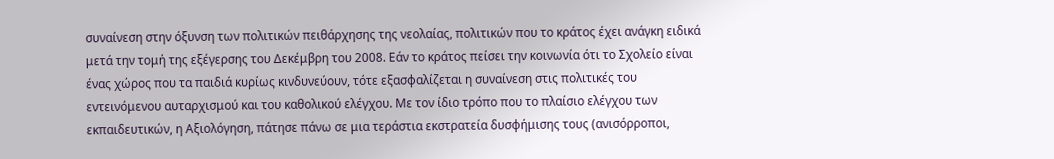συναίνεση στην όξυνση των πολιτικών πειθάρχησης της νεολαίας, πολιτικών που το κράτος έχει ανάγκη ειδικά μετά την τομή της εξέγερσης του Δεκέμβρη του 2008. Εάν το κράτος πείσει την κοινωνία ότι το Σχολείο είναι ένας χώρος που τα παιδιά κυρίως κινδυνεύουν, τότε εξασφαλίζεται η συναίνεση στις πολιτικές του εντεινόμενου αυταρχισμού και του καθολικού ελέγχου. Με τον ίδιο τρόπο που το πλαίσιο ελέγχου των εκπαιδευτικών, η Αξιολόγηση, πάτησε πάνω σε μια τεράστια εκστρατεία δυσφήμισης τους (ανισόρροποι,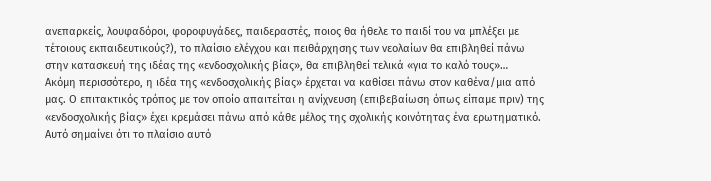ανεπαρκείς, λουφαδόροι, φοροφυγάδες, παιδεραστές, ποιος θα ήθελε το παιδί του να μπλέξει με τέτοιους εκπαιδευτικούς?), το πλαίσιο ελέγχου και πειθάρχησης των νεολαίων θα επιβληθεί πάνω στην κατασκευή της ιδέας της «ενδοσχολικής βίας», θα επιβληθεί τελικά «για το καλό τους»…
Ακόμη περισσότερο, η ιδέα της «ενδοσχολικής βίας» έρχεται να καθίσει πάνω στον καθένα/μια από μας. Ο επιτακτικός τρόπος με τον οποίο απαιτείται η ανίχνευση (επιβεβαίωση όπως είπαμε πριν) της «ενδοσχολικής βίας» έχει κρεμάσει πάνω από κάθε μέλος της σχολικής κοινότητας ένα ερωτηματικό. Αυτό σημαίνει ότι το πλαίσιο αυτό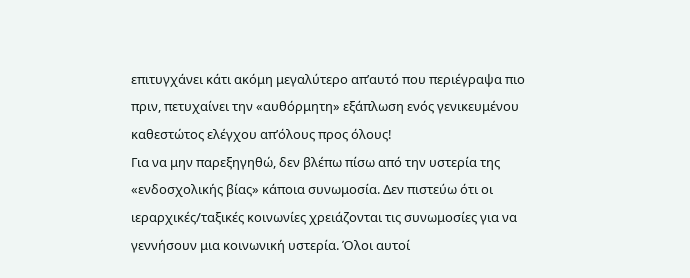επιτυγχάνει κάτι ακόμη μεγαλύτερο απ’αυτό που περιέγραψα πιο πριν, πετυχαίνει την «αυθόρμητη» εξάπλωση ενός γενικευμένου καθεστώτος ελέγχου απ’όλους προς όλους!
Για να μην παρεξηγηθώ, δεν βλέπω πίσω από την υστερία της «ενδοσχολικής βίας» κάποια συνωμοσία. Δεν πιστεύω ότι οι ιεραρχικές/ταξικές κοινωνίες χρειάζονται τις συνωμοσίες για να γεννήσουν μια κοινωνική υστερία. Όλοι αυτοί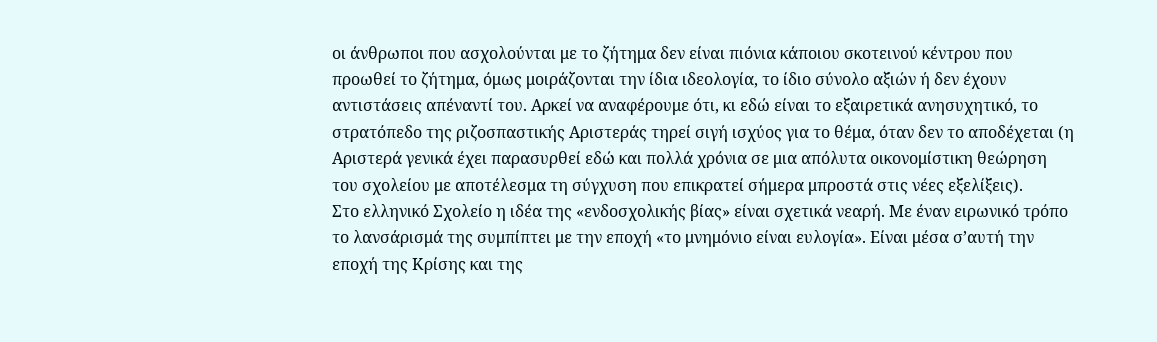οι άνθρωποι που ασχολούνται με το ζήτημα δεν είναι πιόνια κάποιου σκοτεινού κέντρου που προωθεί το ζήτημα, όμως μοιράζονται την ίδια ιδεολογία, το ίδιο σύνολο αξιών ή δεν έχουν αντιστάσεις απέναντί του. Αρκεί να αναφέρουμε ότι, κι εδώ είναι το εξαιρετικά ανησυχητικό, το στρατόπεδο της ριζοσπαστικής Αριστεράς τηρεί σιγή ισχύος για το θέμα, όταν δεν το αποδέχεται (η Αριστερά γενικά έχει παρασυρθεί εδώ και πολλά χρόνια σε μια απόλυτα οικονομίστικη θεώρηση του σχολείου με αποτέλεσμα τη σύγχυση που επικρατεί σήμερα μπροστά στις νέες εξελίξεις).
Στο ελληνικό Σχολείο η ιδέα της «ενδοσχολικής βίας» είναι σχετικά νεαρή. Με έναν ειρωνικό τρόπο το λανσάρισμά της συμπίπτει με την εποχή «το μνημόνιο είναι ευλογία». Είναι μέσα σ’αυτή την εποχή της Κρίσης και της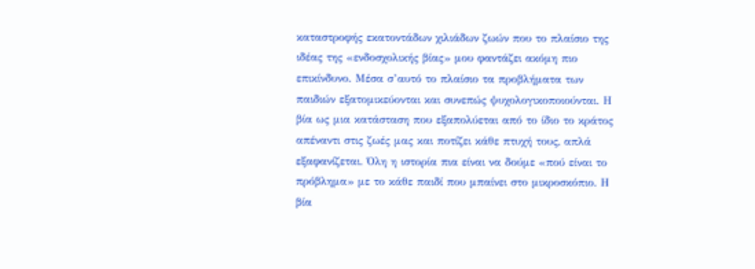καταστροφής εκατοντάδων χιλιάδων ζωών που το πλαίσιο της ιδέας της «ενδοσχολικής βίας» μου φαντάζει ακόμη πιο επικίνδυνο. Μέσα σ’αυτό το πλαίσιο τα προβλήματα των παιδιών εξατομικεύονται και συνεπώς ψυχολογικοποιούνται. Η βία ως μια κατάσταση που εξαπολύεται από το ίδιο το κράτος απέναντι στις ζωές μας και ποτίζει κάθε πτυχή τους, απλά εξαφανίζεται. Όλη η ιστορία πια είναι να δούμε «πού είναι το πρόβλημα» με το κάθε παιδί που μπαίνει στο μικροσκόπιο. Η βία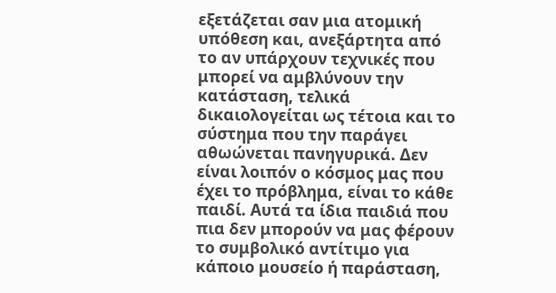εξετάζεται σαν μια ατομική υπόθεση και, ανεξάρτητα από το αν υπάρχουν τεχνικές που μπορεί να αμβλύνουν την κατάσταση, τελικά δικαιολογείται ως τέτοια και το σύστημα που την παράγει αθωώνεται πανηγυρικά. Δεν είναι λοιπόν ο κόσμος μας που έχει το πρόβλημα, είναι το κάθε παιδί. Αυτά τα ίδια παιδιά που πια δεν μπορούν να μας φέρουν το συμβολικό αντίτιμο για κάποιο μουσείο ή παράσταση,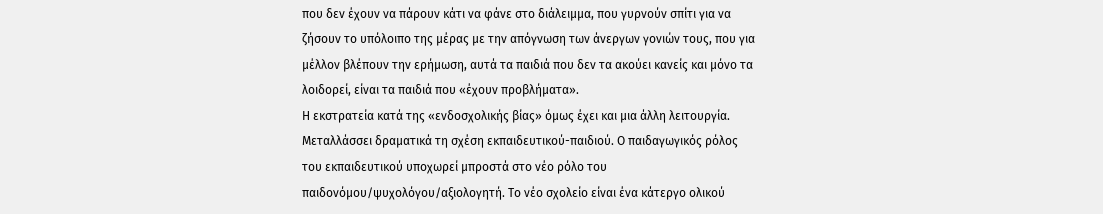που δεν έχουν να πάρουν κάτι να φάνε στο διάλειμμα, που γυρνούν σπίτι για να ζήσουν το υπόλοιπο της μέρας με την απόγνωση των άνεργων γονιών τους, που για μέλλον βλέπουν την ερήμωση, αυτά τα παιδιά που δεν τα ακούει κανείς και μόνο τα λοιδορεί, είναι τα παιδιά που «έχουν προβλήματα».
Η εκστρατεία κατά της «ενδοσχολικής βίας» όμως έχει και μια άλλη λειτουργία. Μεταλλάσσει δραματικά τη σχέση εκπαιδευτικού-παιδιού. Ο παιδαγωγικός ρόλος του εκπαιδευτικού υποχωρεί μπροστά στο νέο ρόλο του παιδονόμου/ψυχολόγου/αξιολογητή. Το νέο σχολείο είναι ένα κάτεργο ολικού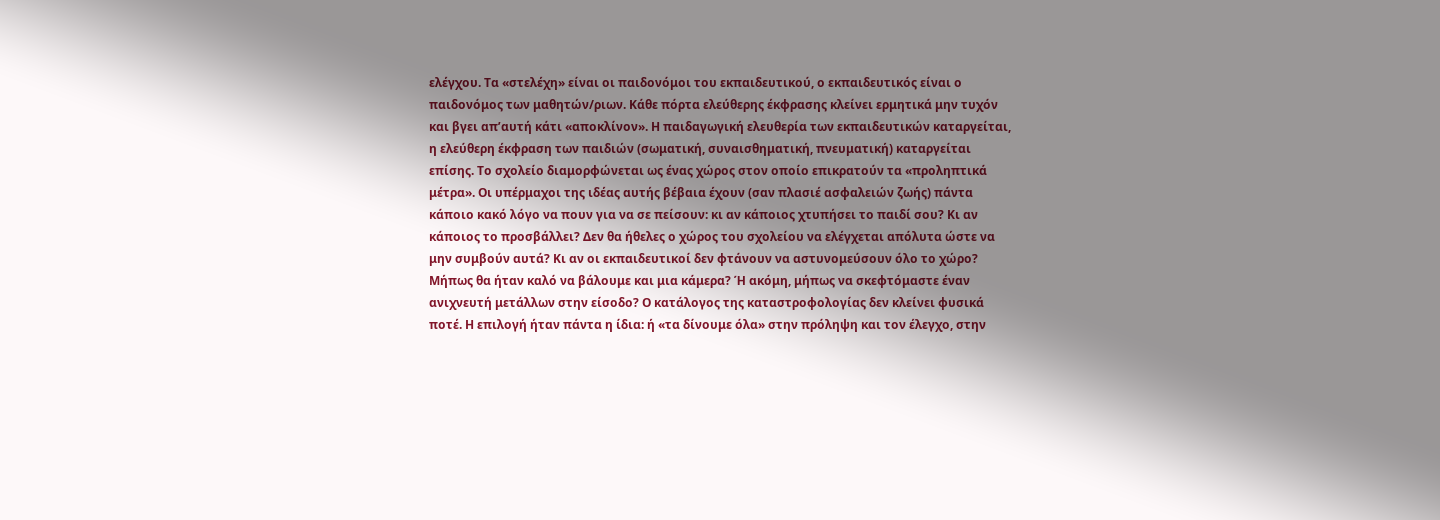ελέγχου. Τα «στελέχη» είναι οι παιδονόμοι του εκπαιδευτικού, ο εκπαιδευτικός είναι ο παιδονόμος των μαθητών/ριων. Κάθε πόρτα ελεύθερης έκφρασης κλείνει ερμητικά μην τυχόν και βγει απ’αυτή κάτι «αποκλίνον». Η παιδαγωγική ελευθερία των εκπαιδευτικών καταργείται, η ελεύθερη έκφραση των παιδιών (σωματική, συναισθηματική, πνευματική) καταργείται επίσης. Το σχολείο διαμορφώνεται ως ένας χώρος στον οποίο επικρατούν τα «προληπτικά μέτρα». Οι υπέρμαχοι της ιδέας αυτής βέβαια έχουν (σαν πλασιέ ασφαλειών ζωής) πάντα κάποιο κακό λόγο να πουν για να σε πείσουν: κι αν κάποιος χτυπήσει το παιδί σου? Κι αν κάποιος το προσβάλλει? Δεν θα ήθελες ο χώρος του σχολείου να ελέγχεται απόλυτα ώστε να μην συμβούν αυτά? Κι αν οι εκπαιδευτικοί δεν φτάνουν να αστυνομεύσουν όλο το χώρο? Μήπως θα ήταν καλό να βάλουμε και μια κάμερα? Ή ακόμη, μήπως να σκεφτόμαστε έναν ανιχνευτή μετάλλων στην είσοδο? Ο κατάλογος της καταστροφολογίας δεν κλείνει φυσικά ποτέ. Η επιλογή ήταν πάντα η ίδια: ή «τα δίνουμε όλα» στην πρόληψη και τον έλεγχο, στην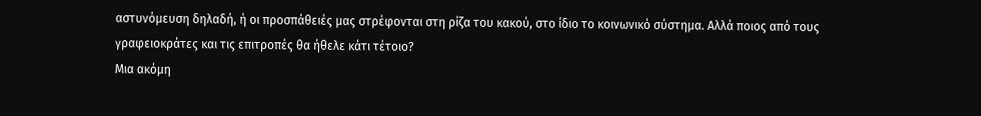αστυνόμευση δηλαδή, ή οι προσπάθειές μας στρέφονται στη ρίζα του κακού, στο ίδιο το κοινωνικό σύστημα. Αλλά ποιος από τους γραφειοκράτες και τις επιτροπές θα ήθελε κάτι τέτοιο?
Μια ακόμη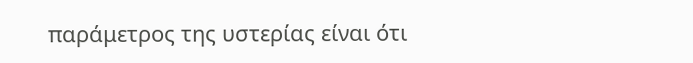παράμετρος της υστερίας είναι ότι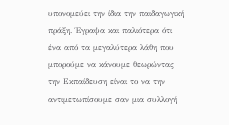υπονομεύει την ίδια την παιδαγωγική πράξη. Έγραψα και παλιότερα ότι ένα από τα μεγαλύτερα λάθη που μπορούμε να κάνουμε θεωρώντας την Εκπαίδευση είναι το να την αντιμετωπίσουμε σαν μια συλλογή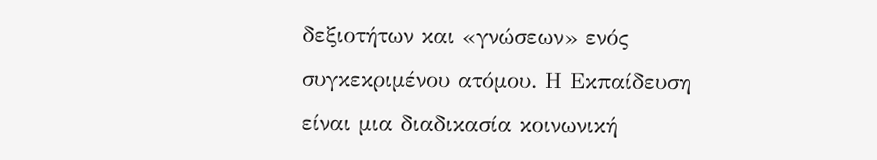δεξιοτήτων και «γνώσεων» ενός συγκεκριμένου ατόμου. Η Εκπαίδευση είναι μια διαδικασία κοινωνική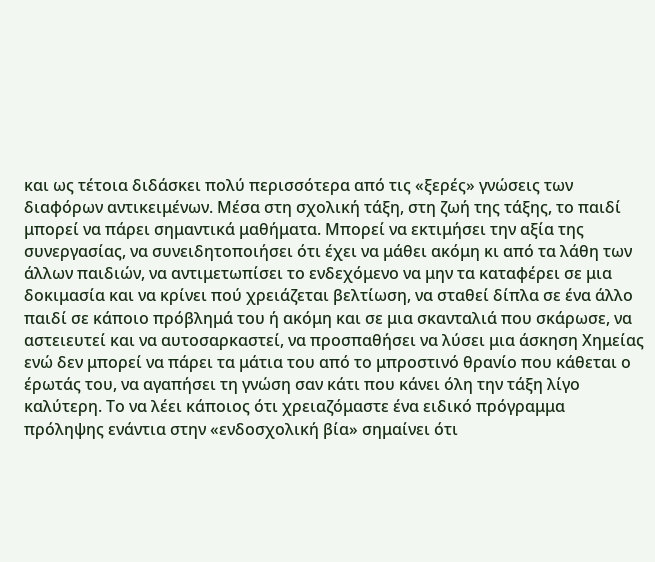και ως τέτοια διδάσκει πολύ περισσότερα από τις «ξερές» γνώσεις των διαφόρων αντικειμένων. Μέσα στη σχολική τάξη, στη ζωή της τάξης, το παιδί μπορεί να πάρει σημαντικά μαθήματα. Μπορεί να εκτιμήσει την αξία της συνεργασίας, να συνειδητοποιήσει ότι έχει να μάθει ακόμη κι από τα λάθη των άλλων παιδιών, να αντιμετωπίσει το ενδεχόμενο να μην τα καταφέρει σε μια δοκιμασία και να κρίνει πού χρειάζεται βελτίωση, να σταθεί δίπλα σε ένα άλλο παιδί σε κάποιο πρόβλημά του ή ακόμη και σε μια σκανταλιά που σκάρωσε, να αστειευτεί και να αυτοσαρκαστεί, να προσπαθήσει να λύσει μια άσκηση Χημείας ενώ δεν μπορεί να πάρει τα μάτια του από το μπροστινό θρανίο που κάθεται ο έρωτάς του, να αγαπήσει τη γνώση σαν κάτι που κάνει όλη την τάξη λίγο καλύτερη. Το να λέει κάποιος ότι χρειαζόμαστε ένα ειδικό πρόγραμμα πρόληψης ενάντια στην «ενδοσχολική βία» σημαίνει ότι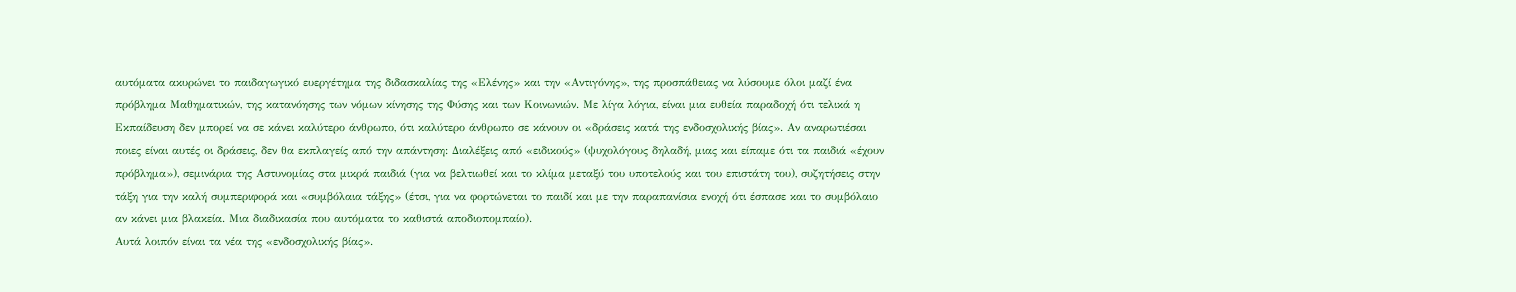αυτόματα ακυρώνει το παιδαγωγικό ευεργέτημα της διδασκαλίας της «Ελένης» και την «Αντιγόνης», της προσπάθειας να λύσουμε όλοι μαζί ένα πρόβλημα Μαθηματικών, της κατανόησης των νόμων κίνησης της Φύσης και των Κοινωνιών. Με λίγα λόγια, είναι μια ευθεία παραδοχή ότι τελικά η Εκπαίδευση δεν μπορεί να σε κάνει καλύτερο άνθρωπο, ότι καλύτερο άνθρωπο σε κάνουν οι «δράσεις κατά της ενδοσχολικής βίας». Αν αναρωτιέσαι ποιες είναι αυτές οι δράσεις, δεν θα εκπλαγείς από την απάντηση: Διαλέξεις από «ειδικούς» (ψυχολόγους δηλαδή, μιας και είπαμε ότι τα παιδιά «έχουν πρόβλημα»), σεμινάρια της Αστυνομίας στα μικρά παιδιά (για να βελτιωθεί και το κλίμα μεταξύ του υποτελούς και του επιστάτη του), συζητήσεις στην τάξη για την καλή συμπεριφορά και «συμβόλαια τάξης» (έτσι, για να φορτώνεται το παιδί και με την παραπανίσια ενοχή ότι έσπασε και το συμβόλαιο αν κάνει μια βλακεία. Μια διαδικασία που αυτόματα το καθιστά αποδιοπομπαίο).
Αυτά λοιπόν είναι τα νέα της «ενδοσχολικής βίας».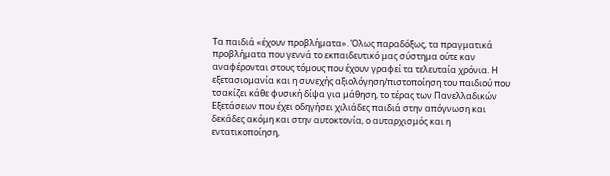Τα παιδιά «έχουν προβλήματα». Όλως παραδόξως, τα πραγματικά προβλήματα που γεννά το εκπαιδευτικό μας σύστημα ούτε καν αναφέρονται στους τόμους που έχουν γραφεί τα τελευταία χρόνια. Η εξετασιομανία και η συνεχής αξιολόγηση/πιστοποίηση του παιδιού που τσακίζει κάθε φυσική δίψα για μάθηση, το τέρας των Πανελλαδικών Εξετάσεων που έχει οδηγήσει χιλιάδες παιδιά στην απόγνωση και δεκάδες ακόμη και στην αυτοκτονία, ο αυταρχισμός και η εντατικοποίηση,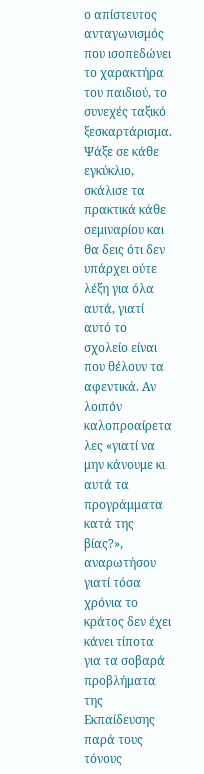ο απίστευτος ανταγωνισμός που ισοπεδώνει το χαρακτήρα του παιδιού, το συνεχές ταξικό ξεσκαρτάρισμα. Ψάξε σε κάθε εγκύκλιο, σκάλισε τα πρακτικά κάθε σεμιναρίου και θα δεις ότι δεν υπάρχει ούτε λέξη για όλα αυτά, γιατί αυτό το σχολείο είναι που θέλουν τα αφεντικά. Αν λοιπόν καλοπροαίρετα λες «γιατί να μην κάνουμε κι αυτά τα προγράμματα κατά της βίας?», αναρωτήσου γιατί τόσα χρόνια το κράτος δεν έχει κάνει τίποτα για τα σοβαρά προβλήματα της Εκπαίδευσης παρά τους τόνους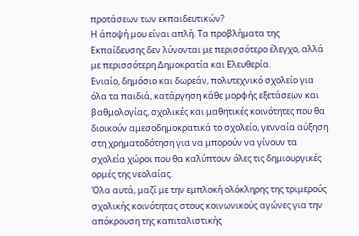προτάσεων των εκπαιδευτικών?
Η άποψή μου είναι απλή. Τα προβλήματα της Εκπαίδευσης δεν λύνονται με περισσότερο έλεγχο, αλλά με περισσότερη Δημοκρατία και Ελευθερία.
Ενιαίο, δημόσιο και δωρεάν, πολυτεχνικό σχολείο για όλα τα παιδιά, κατάργηση κάθε μορφής εξετάσεων και βαθμολογίας, σχολικές και μαθητικές κοινότητες που θα διοικούν αμεσοδημοκρατικά το σχολείο, γενναία αύξηση στη χρηματοδότηση για να μπορούν να γίνουν τα σχολεία χώροι που θα καλύπτουν όλες τις δημιουργικές ορμές της νεολαίας.
Όλα αυτά, μαζί με την εμπλοκή ολόκληρης της τριμερούς σχολικής κοινότητας στους κοινωνικούς αγώνες για την απόκρουση της καπιταλιστικής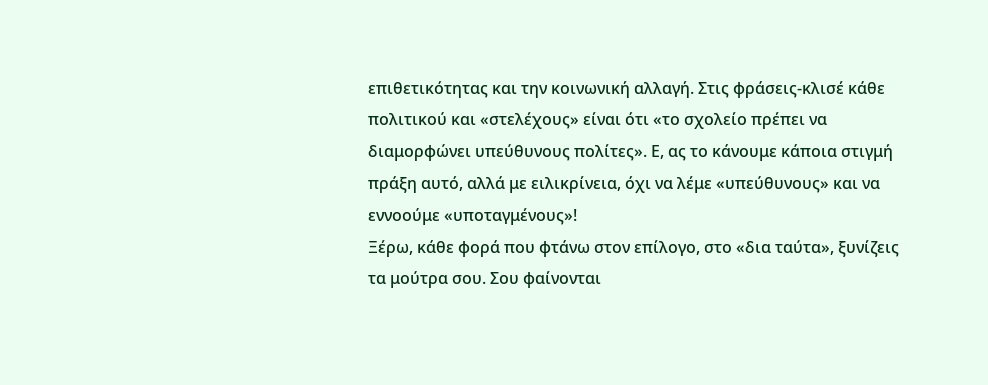επιθετικότητας και την κοινωνική αλλαγή. Στις φράσεις-κλισέ κάθε πολιτικού και «στελέχους» είναι ότι «το σχολείο πρέπει να διαμορφώνει υπεύθυνους πολίτες». Ε, ας το κάνουμε κάποια στιγμή πράξη αυτό, αλλά με ειλικρίνεια, όχι να λέμε «υπεύθυνους» και να εννοούμε «υποταγμένους»!
Ξέρω, κάθε φορά που φτάνω στον επίλογο, στο «δια ταύτα», ξυνίζεις τα μούτρα σου. Σου φαίνονται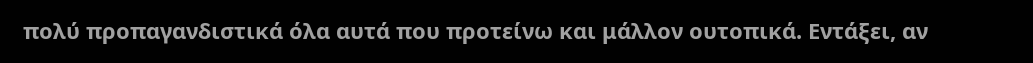πολύ προπαγανδιστικά όλα αυτά που προτείνω και μάλλον ουτοπικά. Εντάξει, αν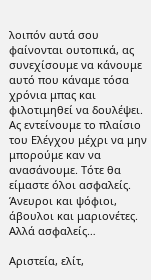λοιπόν αυτά σου φαίνονται ουτοπικά, ας συνεχίσουμε να κάνουμε αυτό που κάναμε τόσα χρόνια μπας και φιλοτιμηθεί να δουλέψει. Ας εντείνουμε το πλαίσιο του Ελέγχου μέχρι να μην μπορούμε καν να ανασάνουμε. Τότε θα είμαστε όλοι ασφαλείς. Άνευροι και ψόφιοι, άβουλοι και μαριονέτες. Αλλά ασφαλείς…

Αριστεία, ελίτ,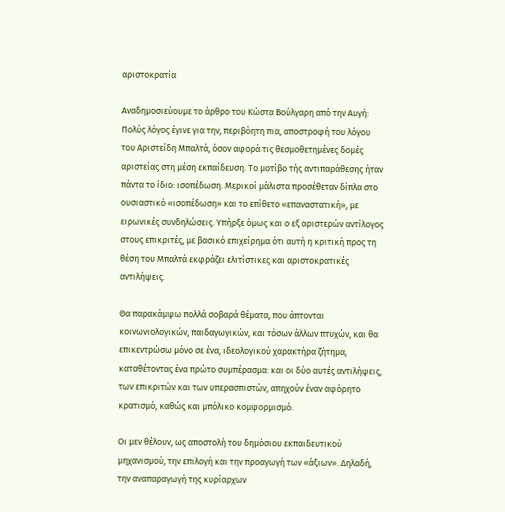αριστοκρατία

Αναδημοσιεύουμε το άρθρο του Κώστα Βούλγαρη από την Αυγή:
Πολύς λόγος έγινε για την, περιβόητη πια, αποστροφή του λόγου του Αριστείδη Μπαλτά, όσον αφορά τις θεσμοθετημένες δομές αριστείας στη μέση εκπαίδευση. Το μοτίβο τής αντιπαράθεσης ήταν πάντα το ίδιο: ισοπέδωση. Μερικοί μάλιστα προσέθεταν δίπλα στο ουσιαστικό «ισοπέδωση» και το επίθετο «επαναστατική», με ειρωνικές συνδηλώσεις. Υπήρξε όμως και ο εξ αριστερών αντίλογος στους επικριτές, με βασικό επιχείρημα ότι αυτή η κριτική προς τη θέση του Μπαλτά εκφράζει ελιτίστικες και αριστοκρατικές αντιλήψεις.

Θα παρακάμψω πολλά σοβαρά θέματα, που άπτονται κοινωνιολογικών, παιδαγωγικών, και τόσων άλλων πτυχών, και θα επικεντρώσω μόνο σε ένα, ιδεολογικού χαρακτήρα ζήτημα, καταθέτοντας ένα πρώτο συμπέρασμα: και οι δύο αυτές αντιλήψεις, των επικριτών και των υπερασπιστών, απηχούν έναν αφόρητο κρατισμό, καθώς και μπόλικο κομφορμισμό.

Οι μεν θέλουν, ως αποστολή του δημόσιου εκπαιδευτικού μηχανισμού, την επιλογή και την προαγωγή των «άξιων». Δηλαδή, την αναπαραγωγή της κυρίαρχων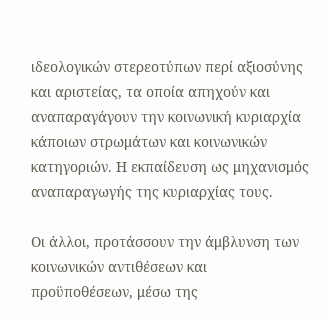ιδεολογικών στερεοτύπων περί αξιοσύνης και αριστείας, τα οποία απηχούν και αναπαραγάγουν την κοινωνική κυριαρχία κάποιων στρωμάτων και κοινωνικών κατηγοριών. Η εκπαίδευση ως μηχανισμός αναπαραγωγής της κυριαρχίας τους.

Οι άλλοι, προτάσσουν την άμβλυνση των κοινωνικών αντιθέσεων και προϋποθέσεων, μέσω της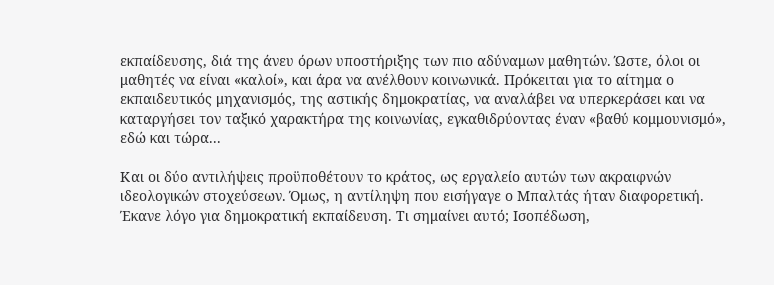εκπαίδευσης, διά της άνευ όρων υποστήριξης των πιο αδύναμων μαθητών. Ώστε, όλοι οι μαθητές να είναι «καλοί», και άρα να ανέλθουν κοινωνικά. Πρόκειται για το αίτημα ο εκπαιδευτικός μηχανισμός, της αστικής δημοκρατίας, να αναλάβει να υπερκεράσει και να καταργήσει τον ταξικό χαρακτήρα της κοινωνίας, εγκαθιδρύοντας έναν «βαθύ κομμουνισμό», εδώ και τώρα...

Και οι δύο αντιλήψεις προϋποθέτουν το κράτος, ως εργαλείο αυτών των ακραιφνών ιδεολογικών στοχεύσεων. Όμως, η αντίληψη που εισήγαγε ο Μπαλτάς ήταν διαφορετική. Έκανε λόγο για δημοκρατική εκπαίδευση. Τι σημαίνει αυτό; Ισοπέδωση,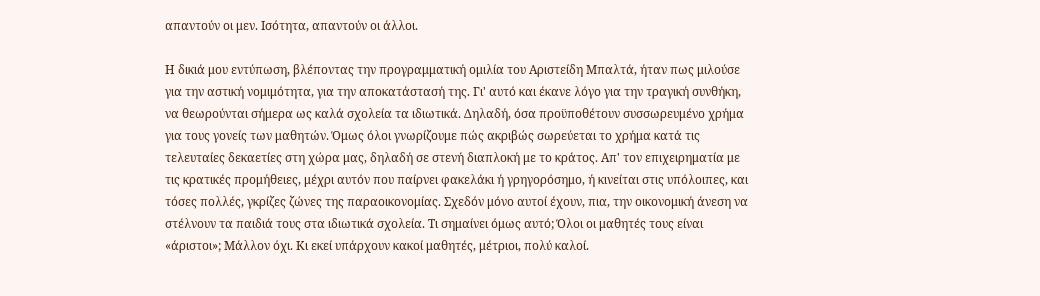απαντούν οι μεν. Ισότητα, απαντούν οι άλλοι.

Η δικιά μου εντύπωση, βλέποντας την προγραμματική ομιλία του Αριστείδη Μπαλτά, ήταν πως μιλούσε για την αστική νομιμότητα, για την αποκατάστασή της. Γι' αυτό και έκανε λόγο για την τραγική συνθήκη, να θεωρούνται σήμερα ως καλά σχολεία τα ιδιωτικά. Δηλαδή, όσα προϋποθέτουν συσσωρευμένο χρήμα για τους γονείς των μαθητών. Όμως όλοι γνωρίζουμε πώς ακριβώς σωρεύεται το χρήμα κατά τις τελευταίες δεκαετίες στη χώρα μας, δηλαδή σε στενή διαπλοκή με το κράτος. Απ' τον επιχειρηματία με τις κρατικές προμήθειες, μέχρι αυτόν που παίρνει φακελάκι ή γρηγορόσημο, ή κινείται στις υπόλοιπες, και τόσες πολλές, γκρίζες ζώνες της παραοικονομίας. Σχεδόν μόνο αυτοί έχουν, πια, την οικονομική άνεση να στέλνουν τα παιδιά τους στα ιδιωτικά σχολεία. Τι σημαίνει όμως αυτό; Όλοι οι μαθητές τους είναι «άριστοι»; Μάλλον όχι. Κι εκεί υπάρχουν κακοί μαθητές, μέτριοι, πολύ καλοί.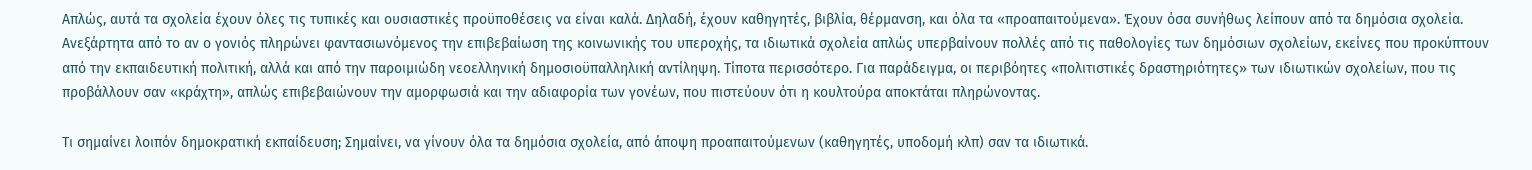Απλώς, αυτά τα σχολεία έχουν όλες τις τυπικές και ουσιαστικές προϋποθέσεις να είναι καλά. Δηλαδή, έχουν καθηγητές, βιβλία, θέρμανση, και όλα τα «προαπαιτούμενα». Έχουν όσα συνήθως λείπουν από τα δημόσια σχολεία. Ανεξάρτητα από το αν ο γονιός πληρώνει φαντασιωνόμενος την επιβεβαίωση της κοινωνικής του υπεροχής, τα ιδιωτικά σχολεία απλώς υπερβαίνουν πολλές από τις παθολογίες των δημόσιων σχολείων, εκείνες που προκύπτουν από την εκπαιδευτική πολιτική, αλλά και από την παροιμιώδη νεοελληνική δημοσιοϋπαλληλική αντίληψη. Τίποτα περισσότερο. Για παράδειγμα, οι περιβόητες «πολιτιστικές δραστηριότητες» των ιδιωτικών σχολείων, που τις προβάλλουν σαν «κράχτη», απλώς επιβεβαιώνουν την αμορφωσιά και την αδιαφορία των γονέων, που πιστεύουν ότι η κουλτούρα αποκτάται πληρώνοντας.

Τι σημαίνει λοιπόν δημοκρατική εκπαίδευση; Σημαίνει, να γίνουν όλα τα δημόσια σχολεία, από άποψη προαπαιτούμενων (καθηγητές, υποδομή κλπ) σαν τα ιδιωτικά.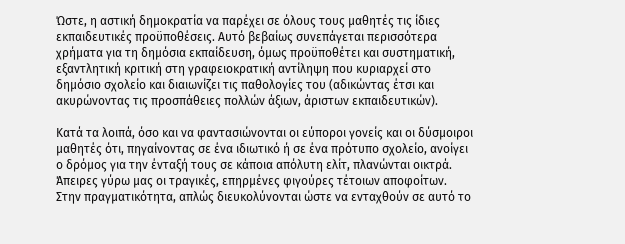Ώστε, η αστική δημοκρατία να παρέχει σε όλους τους μαθητές τις ίδιες εκπαιδευτικές προϋποθέσεις. Αυτό βεβαίως συνεπάγεται περισσότερα χρήματα για τη δημόσια εκπαίδευση, όμως προϋποθέτει και συστηματική, εξαντλητική κριτική στη γραφειοκρατική αντίληψη που κυριαρχεί στο δημόσιο σχολείο και διαιωνίζει τις παθολογίες του (αδικώντας έτσι και ακυρώνοντας τις προσπάθειες πολλών άξιων, άριστων εκπαιδευτικών).

Κατά τα λοιπά, όσο και να φαντασιώνονται οι εύποροι γονείς και οι δύσμοιροι μαθητές ότι, πηγαίνοντας σε ένα ιδιωτικό ή σε ένα πρότυπο σχολείο, ανοίγει ο δρόμος για την ένταξή τους σε κάποια απόλυτη ελίτ, πλανώνται οικτρά. Άπειρες γύρω μας οι τραγικές, επηρμένες φιγούρες τέτοιων αποφοίτων. Στην πραγματικότητα, απλώς διευκολύνονται ώστε να ενταχθούν σε αυτό το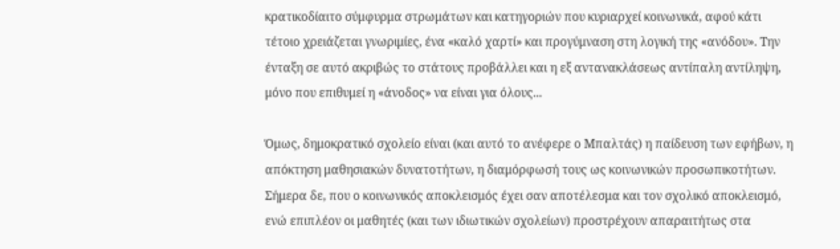κρατικοδίαιτο σύμφυρμα στρωμάτων και κατηγοριών που κυριαρχεί κοινωνικά, αφού κάτι τέτοιο χρειάζεται γνωριμίες, ένα «καλό χαρτί» και προγύμναση στη λογική της «ανόδου». Την ένταξη σε αυτό ακριβώς το στάτους προβάλλει και η εξ αντανακλάσεως αντίπαλη αντίληψη, μόνο που επιθυμεί η «άνοδος» να είναι για όλους...

Όμως, δημοκρατικό σχολείο είναι (και αυτό το ανέφερε ο Μπαλτάς) η παίδευση των εφήβων, η απόκτηση μαθησιακών δυνατοτήτων, η διαμόρφωσή τους ως κοινωνικών προσωπικοτήτων. Σήμερα δε, που ο κοινωνικός αποκλεισμός έχει σαν αποτέλεσμα και τον σχολικό αποκλεισμό, ενώ επιπλέον οι μαθητές (και των ιδιωτικών σχολείων) προστρέχουν απαραιτήτως στα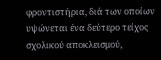φροντιστήρια, διά των οποίων υψώνεται ένα δεύτερο τείχος σχολικού αποκλεισμού,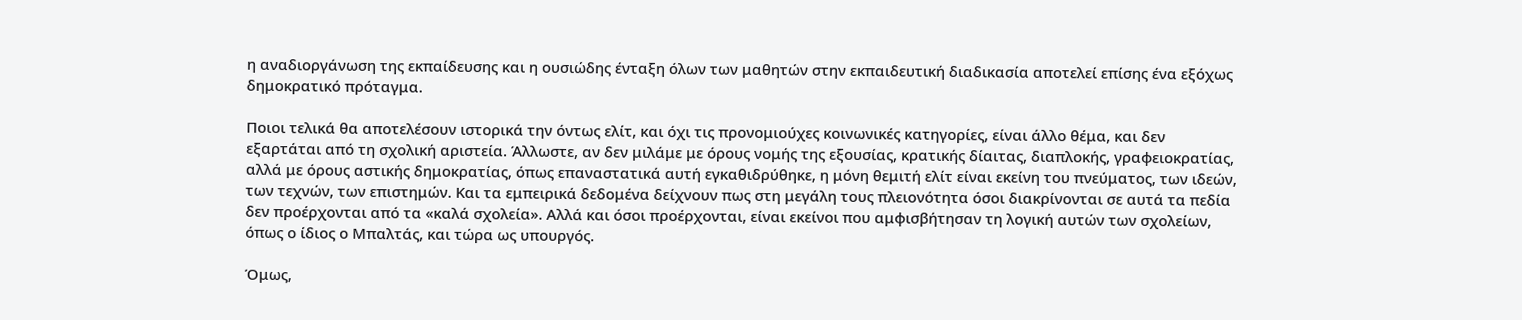η αναδιοργάνωση της εκπαίδευσης και η ουσιώδης ένταξη όλων των μαθητών στην εκπαιδευτική διαδικασία αποτελεί επίσης ένα εξόχως δημοκρατικό πρόταγμα.

Ποιοι τελικά θα αποτελέσουν ιστορικά την όντως ελίτ, και όχι τις προνομιούχες κοινωνικές κατηγορίες, είναι άλλο θέμα, και δεν εξαρτάται από τη σχολική αριστεία. Άλλωστε, αν δεν μιλάμε με όρους νομής της εξουσίας, κρατικής δίαιτας, διαπλοκής, γραφειοκρατίας, αλλά με όρους αστικής δημοκρατίας, όπως επαναστατικά αυτή εγκαθιδρύθηκε, η μόνη θεμιτή ελίτ είναι εκείνη του πνεύματος, των ιδεών, των τεχνών, των επιστημών. Και τα εμπειρικά δεδομένα δείχνουν πως στη μεγάλη τους πλειονότητα όσοι διακρίνονται σε αυτά τα πεδία δεν προέρχονται από τα «καλά σχολεία». Αλλά και όσοι προέρχονται, είναι εκείνοι που αμφισβήτησαν τη λογική αυτών των σχολείων, όπως ο ίδιος ο Μπαλτάς, και τώρα ως υπουργός.

Όμως,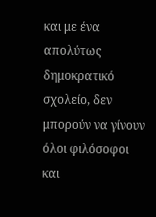και με ένα απολύτως δημοκρατικό σχολείο, δεν μπορούν να γίνουν όλοι φιλόσοφοι και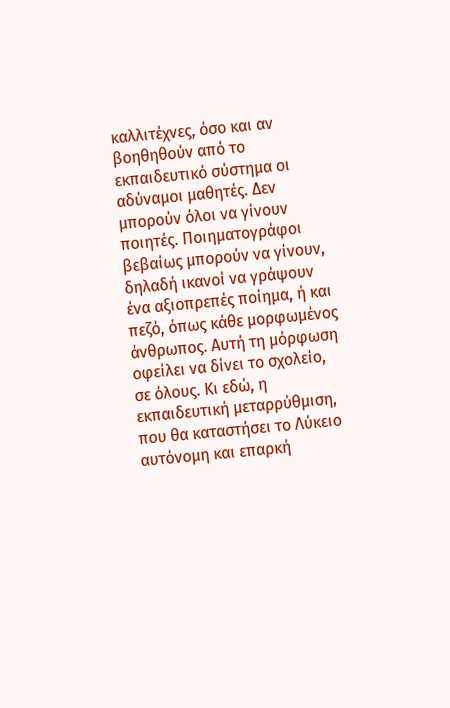καλλιτέχνες, όσο και αν βοηθηθούν από το εκπαιδευτικό σύστημα οι αδύναμοι μαθητές. Δεν μπορούν όλοι να γίνουν ποιητές. Ποιηματογράφοι βεβαίως μπορούν να γίνουν, δηλαδή ικανοί να γράψουν ένα αξιοπρεπές ποίημα, ή και πεζό, όπως κάθε μορφωμένος άνθρωπος. Αυτή τη μόρφωση οφείλει να δίνει το σχολείο, σε όλους. Κι εδώ, η εκπαιδευτική μεταρρύθμιση, που θα καταστήσει το Λύκειο αυτόνομη και επαρκή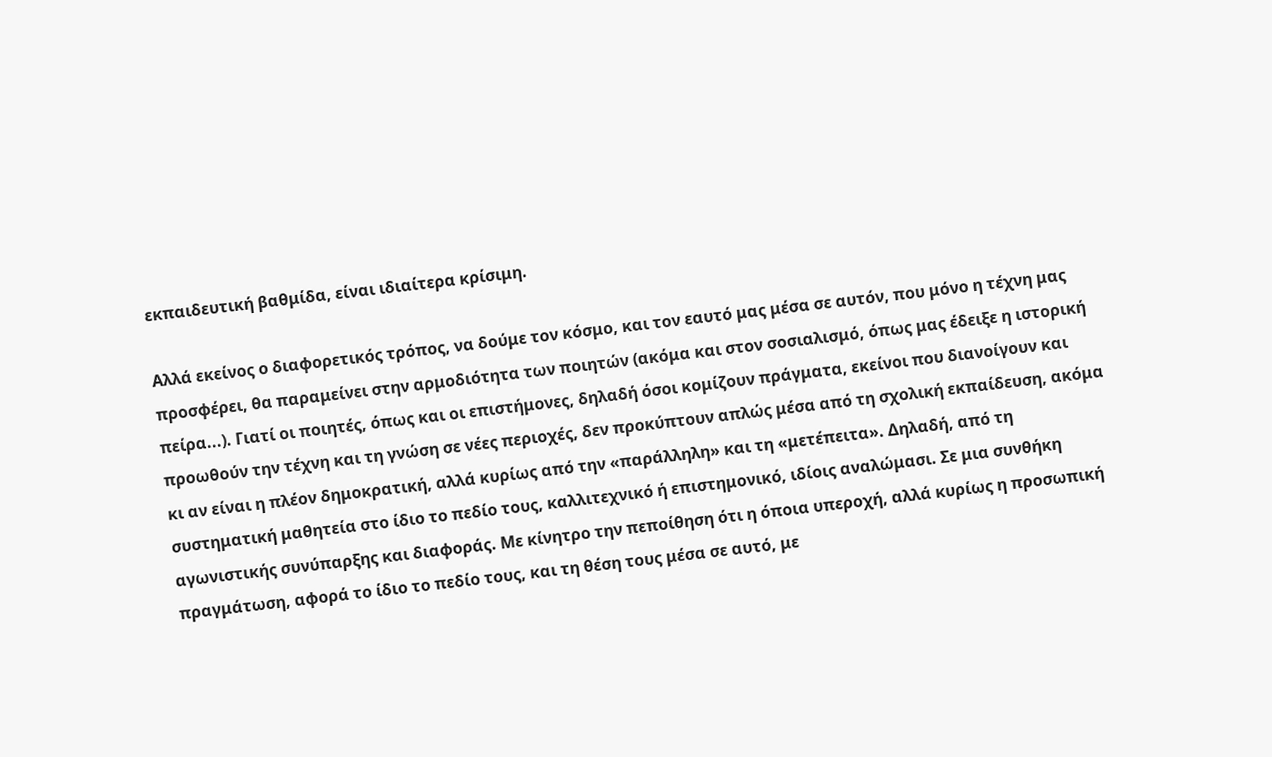εκπαιδευτική βαθμίδα, είναι ιδιαίτερα κρίσιμη.

Αλλά εκείνος ο διαφορετικός τρόπος, να δούμε τον κόσμο, και τον εαυτό μας μέσα σε αυτόν, που μόνο η τέχνη μας προσφέρει, θα παραμείνει στην αρμοδιότητα των ποιητών (ακόμα και στον σοσιαλισμό, όπως μας έδειξε η ιστορική πείρα...). Γιατί οι ποιητές, όπως και οι επιστήμονες, δηλαδή όσοι κομίζουν πράγματα, εκείνοι που διανοίγουν και προωθούν την τέχνη και τη γνώση σε νέες περιοχές, δεν προκύπτουν απλώς μέσα από τη σχολική εκπαίδευση, ακόμα κι αν είναι η πλέον δημοκρατική, αλλά κυρίως από την «παράλληλη» και τη «μετέπειτα». Δηλαδή, από τη συστηματική μαθητεία στο ίδιο το πεδίο τους, καλλιτεχνικό ή επιστημονικό, ιδίοις αναλώμασι. Σε μια συνθήκη αγωνιστικής συνύπαρξης και διαφοράς. Με κίνητρο την πεποίθηση ότι η όποια υπεροχή, αλλά κυρίως η προσωπική πραγμάτωση, αφορά το ίδιο το πεδίο τους, και τη θέση τους μέσα σε αυτό, με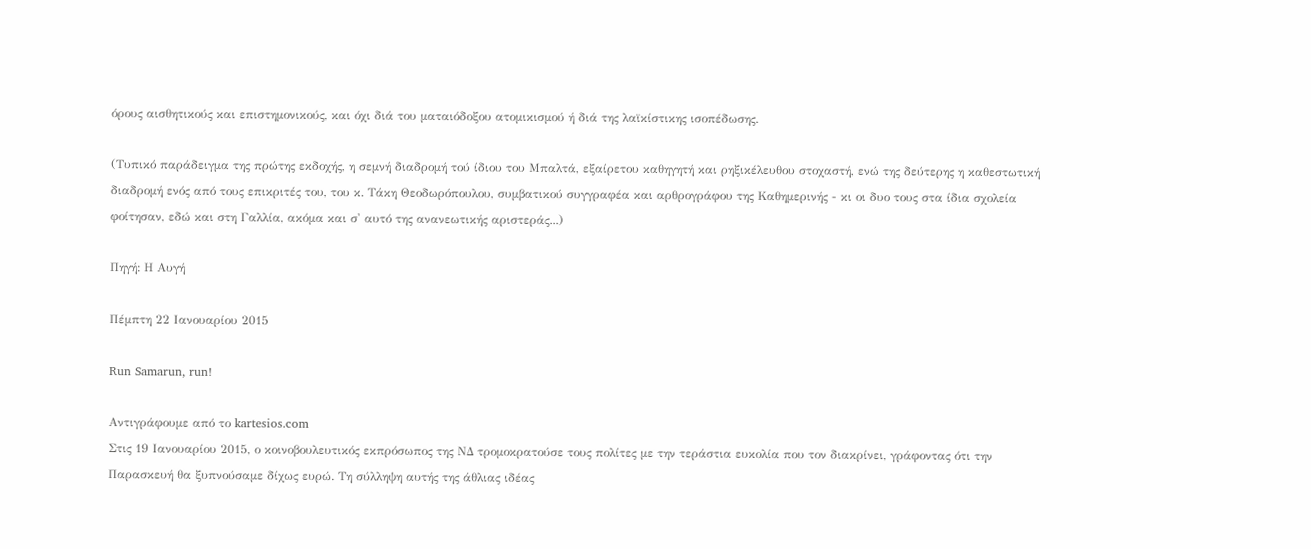όρους αισθητικούς και επιστημονικούς, και όχι διά του ματαιόδοξου ατομικισμού ή διά της λαϊκίστικης ισοπέδωσης.

(Τυπικό παράδειγμα της πρώτης εκδοχής, η σεμνή διαδρομή τού ίδιου του Μπαλτά, εξαίρετου καθηγητή και ρηξικέλευθου στοχαστή, ενώ της δεύτερης η καθεστωτική διαδρομή ενός από τους επικριτές του, του κ. Τάκη Θεοδωρόπουλου, συμβατικού συγγραφέα και αρθρογράφου της Καθημερινής - κι οι δυο τους στα ίδια σχολεία φοίτησαν, εδώ και στη Γαλλία, ακόμα και σ' αυτό της ανανεωτικής αριστεράς...)

Πηγή: Η Αυγή

Πέμπτη 22 Ιανουαρίου 2015

Run Samarun, run!

Αντιγράφουμε από το kartesios.com
Στις 19 Ιανουαρίου 2015, ο κοινοβουλευτικός εκπρόσωπος της ΝΔ τρομοκρατούσε τους πολίτες με την τεράστια ευκολία που τον διακρίνει, γράφοντας ότι την Παρασκευή θα ξυπνούσαμε δίχως ευρώ. Τη σύλληψη αυτής της άθλιας ιδέας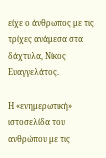είχε ο άνθρωπος με τις τρίχες ανάμεσα στα δάχτυλα, Νίκος Ευαγγελάτος.

Η «ενημερωτική» ιστοσελίδα του ανθρώπου με τις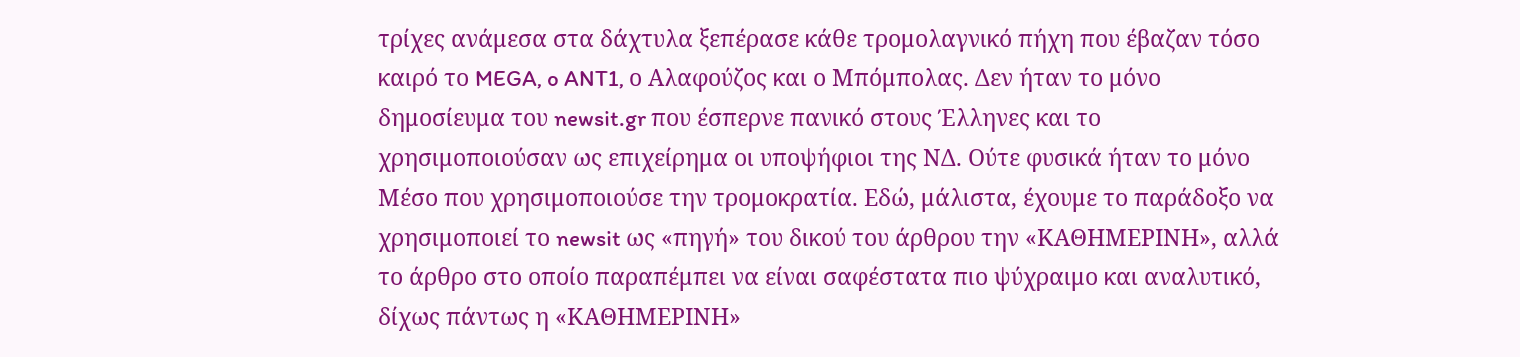τρίχες ανάμεσα στα δάχτυλα ξεπέρασε κάθε τρομολαγνικό πήχη που έβαζαν τόσο καιρό το MEGA, o ANT1, ο Αλαφούζος και ο Μπόμπολας. Δεν ήταν το μόνο δημοσίευμα του newsit.gr που έσπερνε πανικό στους Έλληνες και το χρησιμοποιούσαν ως επιχείρημα οι υποψήφιοι της ΝΔ. Ούτε φυσικά ήταν το μόνο Μέσο που χρησιμοποιούσε την τρομοκρατία. Εδώ, μάλιστα, έχουμε το παράδοξο να χρησιμοποιεί το newsit ως «πηγή» του δικού του άρθρου την «ΚΑΘΗΜΕΡΙΝΗ», αλλά το άρθρο στο οποίο παραπέμπει να είναι σαφέστατα πιο ψύχραιμο και αναλυτικό, δίχως πάντως η «ΚΑΘΗΜΕΡΙΝΗ»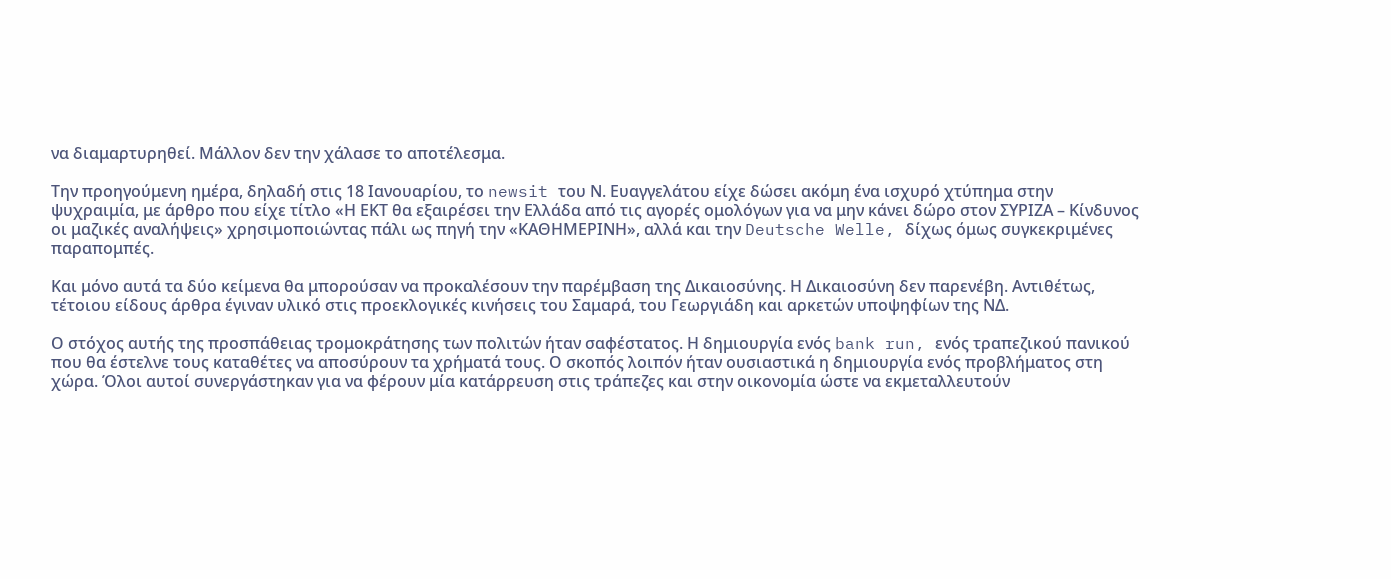να διαμαρτυρηθεί. Μάλλον δεν την χάλασε το αποτέλεσμα.

Την προηγούμενη ημέρα, δηλαδή στις 18 Ιανουαρίου, το newsit του Ν. Ευαγγελάτου είχε δώσει ακόμη ένα ισχυρό χτύπημα στην ψυχραιμία, με άρθρο που είχε τίτλο «Η ΕΚΤ θα εξαιρέσει την Ελλάδα από τις αγορές ομολόγων για να μην κάνει δώρο στον ΣΥΡΙΖΑ – Κίνδυνος οι μαζικές αναλήψεις» χρησιμοποιώντας πάλι ως πηγή την «ΚΑΘΗΜΕΡΙΝΗ», αλλά και την Deutsche Welle, δίχως όμως συγκεκριμένες παραπομπές.

Και μόνο αυτά τα δύο κείμενα θα μπορούσαν να προκαλέσουν την παρέμβαση της Δικαιοσύνης. Η Δικαιοσύνη δεν παρενέβη. Αντιθέτως, τέτοιου είδους άρθρα έγιναν υλικό στις προεκλογικές κινήσεις του Σαμαρά, του Γεωργιάδη και αρκετών υποψηφίων της ΝΔ.

Ο στόχος αυτής της προσπάθειας τρομοκράτησης των πολιτών ήταν σαφέστατος. Η δημιουργία ενός bank run, ενός τραπεζικού πανικού που θα έστελνε τους καταθέτες να αποσύρουν τα χρήματά τους. Ο σκοπός λοιπόν ήταν ουσιαστικά η δημιουργία ενός προβλήματος στη χώρα. Όλοι αυτοί συνεργάστηκαν για να φέρουν μία κατάρρευση στις τράπεζες και στην οικονομία ώστε να εκμεταλλευτούν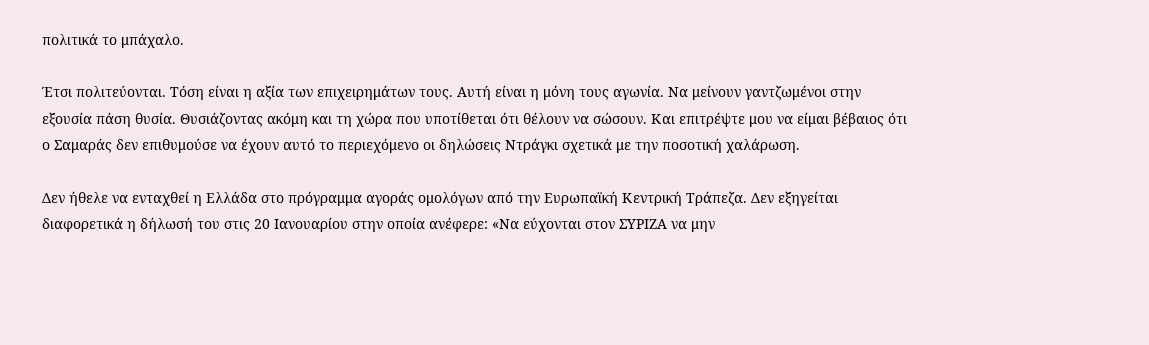πολιτικά το μπάχαλο.

Έτσι πολιτεύονται. Τόση είναι η αξία των επιχειρημάτων τους. Αυτή είναι η μόνη τους αγωνία. Να μείνουν γαντζωμένοι στην εξουσία πάση θυσία. Θυσιάζοντας ακόμη και τη χώρα που υποτίθεται ότι θέλουν να σώσουν. Και επιτρέψτε μου να είμαι βέβαιος ότι ο Σαμαράς δεν επιθυμούσε να έχουν αυτό το περιεχόμενο οι δηλώσεις Ντράγκι σχετικά με την ποσοτική χαλάρωση.

Δεν ήθελε να ενταχθεί η Ελλάδα στο πρόγραμμα αγοράς ομολόγων από την Ευρωπαϊκή Κεντρική Τράπεζα. Δεν εξηγείται διαφορετικά η δήλωσή του στις 20 Ιανουαρίου στην οποία ανέφερε: «Να εύχονται στον ΣΥΡΙΖΑ να μην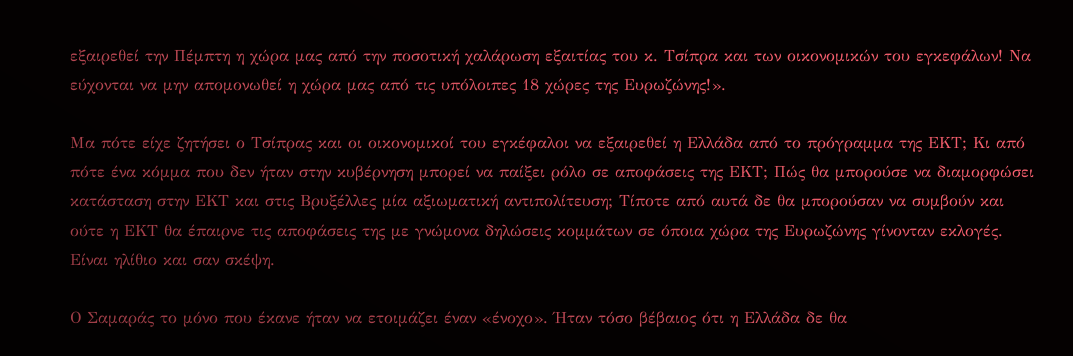εξαιρεθεί την Πέμπτη η χώρα μας από την ποσοτική χαλάρωση εξαιτίας του κ. Τσίπρα και των οικονομικών του εγκεφάλων! Να εύχονται να μην απομονωθεί η χώρα μας από τις υπόλοιπες 18 χώρες της Ευρωζώνης!».

Μα πότε είχε ζητήσει ο Τσίπρας και οι οικονομικοί του εγκέφαλοι να εξαιρεθεί η Ελλάδα από το πρόγραμμα της ΕΚΤ; Κι από πότε ένα κόμμα που δεν ήταν στην κυβέρνηση μπορεί να παίξει ρόλο σε αποφάσεις της ΕΚΤ; Πώς θα μπορούσε να διαμορφώσει κατάσταση στην ΕΚΤ και στις Βρυξέλλες μία αξιωματική αντιπολίτευση; Τίποτε από αυτά δε θα μπορούσαν να συμβούν και ούτε η ΕΚΤ θα έπαιρνε τις αποφάσεις της με γνώμονα δηλώσεις κομμάτων σε όποια χώρα της Ευρωζώνης γίνονταν εκλογές. Είναι ηλίθιο και σαν σκέψη.

Ο Σαμαράς το μόνο που έκανε ήταν να ετοιμάζει έναν «ένοχο». Ήταν τόσο βέβαιος ότι η Ελλάδα δε θα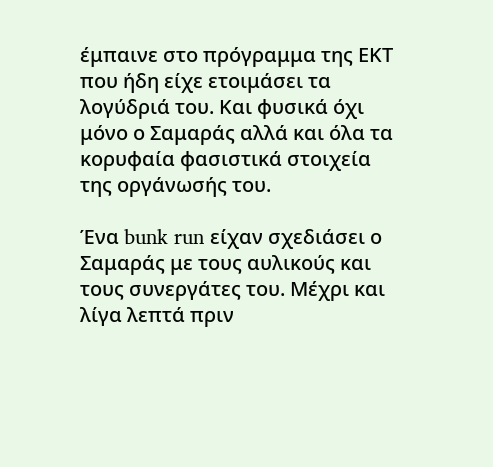έμπαινε στο πρόγραμμα της ΕΚΤ που ήδη είχε ετοιμάσει τα λογύδριά του. Και φυσικά όχι μόνο ο Σαμαράς αλλά και όλα τα κορυφαία φασιστικά στοιχεία της οργάνωσής του.

Ένα bunk run είχαν σχεδιάσει ο Σαμαράς με τους αυλικούς και τους συνεργάτες του. Μέχρι και λίγα λεπτά πριν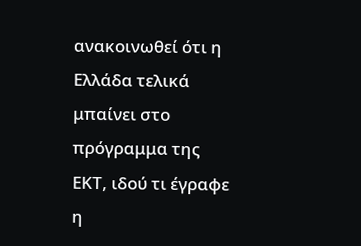ανακοινωθεί ότι η Ελλάδα τελικά μπαίνει στο πρόγραμμα της ΕΚΤ, ιδού τι έγραφε η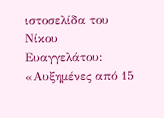ιστοσελίδα του Νίκου Ευαγγελάτου: «Αυξημένες από 15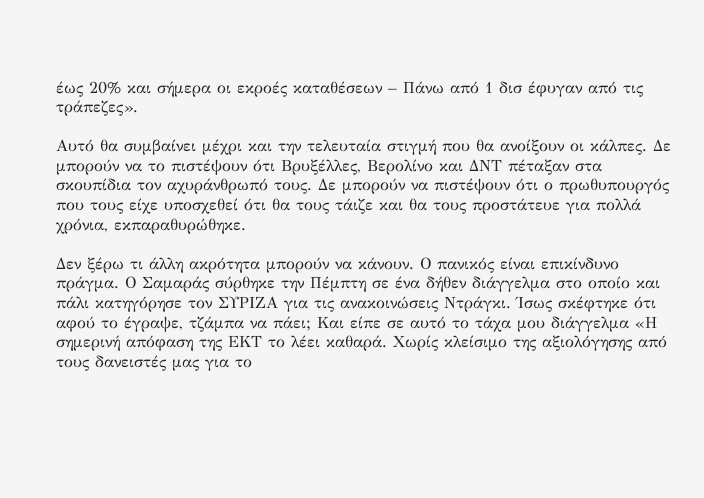έως 20% και σήμερα οι εκροές καταθέσεων – Πάνω από 1 δισ έφυγαν από τις τράπεζες».

Αυτό θα συμβαίνει μέχρι και την τελευταία στιγμή που θα ανοίξουν οι κάλπες. Δε μπορούν να το πιστέψουν ότι Βρυξέλλες, Βερολίνο και ΔΝΤ πέταξαν στα σκουπίδια τον αχυράνθρωπό τους. Δε μπορούν να πιστέψουν ότι ο πρωθυπουργός που τους είχε υποσχεθεί ότι θα τους τάιζε και θα τους προστάτευε για πολλά χρόνια, εκπαραθυρώθηκε.

Δεν ξέρω τι άλλη ακρότητα μπορούν να κάνουν. Ο πανικός είναι επικίνδυνο πράγμα. Ο Σαμαράς σύρθηκε την Πέμπτη σε ένα δήθεν διάγγελμα στο οποίο και πάλι κατηγόρησε τον ΣΥΡΙΖΑ για τις ανακοινώσεις Ντράγκι. Ίσως σκέφτηκε ότι αφού το έγραψε, τζάμπα να πάει; Και είπε σε αυτό το τάχα μου διάγγελμα «Η σημερινή απόφαση της ΕΚΤ το λέει καθαρά. Χωρίς κλείσιμο της αξιολόγησης από τους δανειστές μας για το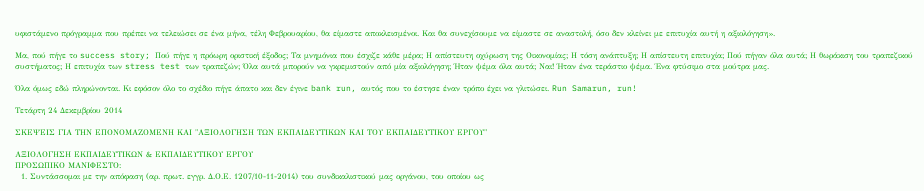υφιστάμενο πρόγραμμα που πρέπει να τελειώσει σε ένα μήνα, τέλη Φεβρουαρίου, θα είμαστε αποκλεισμένοι. Και θα συνεχίσουμε να είμαστε σε αναστολή, όσο δεν κλείνει με επιτυχία αυτή η αξιολόγηση».

Μα, πού πήγε το success story; Πού πήγε η πρόωρη οριστική έξοδος; Τα μνημόνια που έσχιζε κάθε μέρα; Η απίστευτη οχύρωση της Οικονομίας; Η τόση ανάπτυξη; Η απίστευτη επιτυχία; Πού πήγαν όλα αυτά; Η θωράκιση του τραπεζικού συστήματος; Η επιτυχία των stress test των τραπεζών; Όλα αυτά μπορούν να γκρεμιστούν από μία αξιολόγηση; Ήταν ψέμα όλα αυτά; Ναι! Ήταν ένα τεράστιο ψέμα. Ένα φτύσιμο στα μούτρα μας.

Όλα όμως εδώ πληρώνονται. Κι εφόσον όλο το σχέδιο πήγε άπατο και δεν έγινε bank run, αυτός που το έστησε έναν τρόπο έχει να γλιτώσει. Run Samarun, run!

Τετάρτη 24 Δεκεμβρίου 2014

ΣΚΕΨΕΙΣ ΓΙΑ ΤΗΝ ΕΠΟΝΟΜΑΖΟΜΕΝΗ ΚΑΙ "ΑΞΙΟΛΟΓΗΣΗ ΤΩΝ ΕΚΠΑΙΔΕΥΤΙΚΩΝ ΚΑΙ ΤΟΥ ΕΚΠΑΙΔΕΥΤΙΚΟΥ ΕΡΓΟΥ"

ΑΞΙΟΛΟΓΗΣΗ ΕΚΠΑΙΔΕΥΤΙΚΩΝ & ΕΚΠΑΙΔΕΥΤΙΚΟΥ ΕΡΓΟΥ
ΠΡΟΣΩΠΙΚΟ ΜΑΝΙΦΕΣΤΟ:
  1. Συντάσσομαι με την απόφαση (αρ. πρωτ. εγγρ. Δ.Ο.Ε. 1207/10-11-2014) του συνδικαλιστικού μας οργάνου, του οποίου ως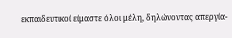εκπαιδευτικοί είμαστε όλοι μέλη, δηλώνοντας απεργία-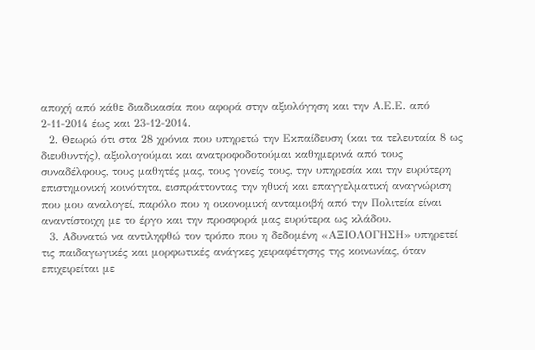αποχή από κάθε διαδικασία που αφορά στην αξιολόγηση και την Α.Ε.Ε. από 2-11-2014 έως και 23-12-2014.
  2. Θεωρώ ότι στα 28 χρόνια που υπηρετώ την Εκπαίδευση (και τα τελευταία 8 ως διευθυντής), αξιολογούμαι και ανατροφοδοτούμαι καθημερινά από τους συναδέλφους, τους μαθητές μας, τους γονείς τους, την υπηρεσία και την ευρύτερη επιστημονική κοινότητα, εισπράττοντας την ηθική και επαγγελματική αναγνώριση που μου αναλογεί, παρόλο που η οικονομική ανταμοιβή από την Πολιτεία είναι αναντίστοιχη με το έργο και την προσφορά μας ευρύτερα ως κλάδου.
  3. Αδυνατώ να αντιληφθώ τον τρόπο που η δεδομένη «ΑΞΙΟΛΟΓΗΣΗ» υπηρετεί τις παιδαγωγικές και μορφωτικές ανάγκες χειραφέτησης της κοινωνίας, όταν επιχειρείται με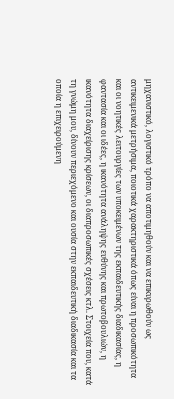μηχανιστικό, λογιστικό τρόπο να αποτιμηθούν και να επικυρωθούν ως αντικειμενικά μετρήσιμα, ποιοτικά χαρακτηριστικά όπως είναι η προσωπικότητα και οι νοητικές λειτουργίες των υποκειμένων της εκπαιδευτικής διαδικασίας, η φαντασία και οι ιδέες, η ικανότητα ανάληψης ευθύνης και πρωτοβουλιών, η ικανότητα διαχείρισης κρίσεων, οι διαπροσωπικές σχέσεις κτλ. Στοιχεία που, κατά τη γνώμη μου, δίνουν περιεχόμενο και ουσία στην εκπαιδευτική διαδικασία και τα οποία η επιχειρούμενη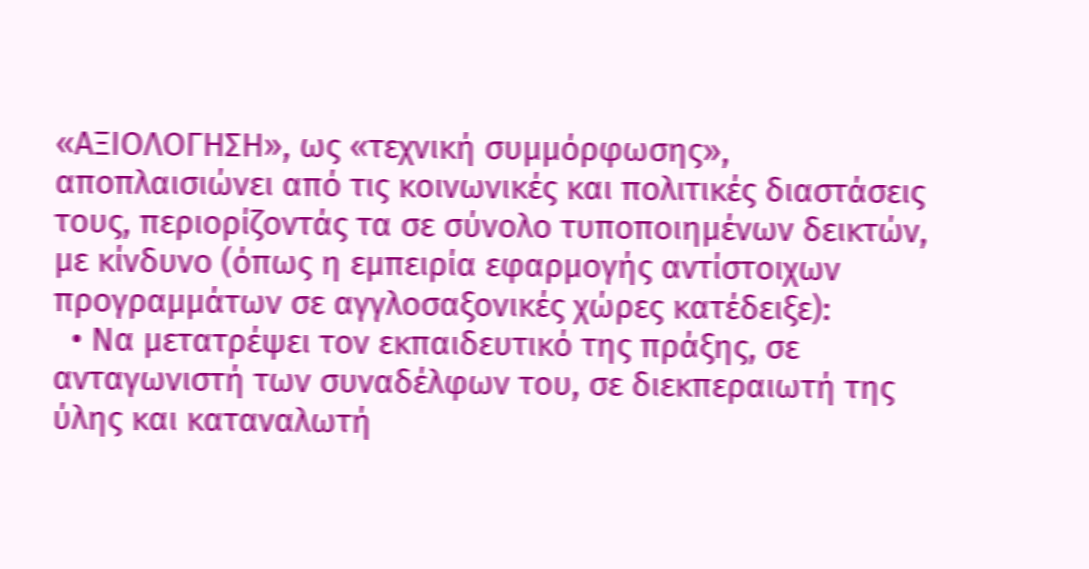«ΑΞΙΟΛΟΓΗΣΗ», ως «τεχνική συμμόρφωσης», αποπλαισιώνει από τις κοινωνικές και πολιτικές διαστάσεις τους, περιορίζοντάς τα σε σύνολο τυποποιημένων δεικτών, με κίνδυνο (όπως η εμπειρία εφαρμογής αντίστοιχων προγραμμάτων σε αγγλοσαξονικές χώρες κατέδειξε):
  • Να μετατρέψει τον εκπαιδευτικό της πράξης, σε ανταγωνιστή των συναδέλφων του, σε διεκπεραιωτή της ύλης και καταναλωτή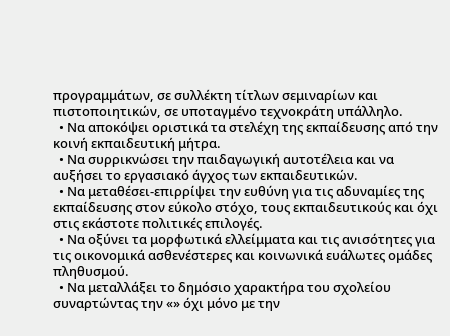προγραμμάτων, σε συλλέκτη τίτλων σεμιναρίων και πιστοποιητικών, σε υποταγμένο τεχνοκράτη υπάλληλο.
  • Να αποκόψει οριστικά τα στελέχη της εκπαίδευσης από την κοινή εκπαιδευτική μήτρα.
  • Να συρρικνώσει την παιδαγωγική αυτοτέλεια και να αυξήσει το εργασιακό άγχος των εκπαιδευτικών.
  • Να μεταθέσει-επιρρίψει την ευθύνη για τις αδυναμίες της εκπαίδευσης στον εύκολο στόχο, τους εκπαιδευτικούς και όχι στις εκάστοτε πολιτικές επιλογές.
  • Να οξύνει τα μορφωτικά ελλείμματα και τις ανισότητες για τις οικονομικά ασθενέστερες και κοινωνικά ευάλωτες ομάδες πληθυσμού.
  • Να μεταλλάξει το δημόσιο χαρακτήρα του σχολείου συναρτώντας την «» όχι μόνο με την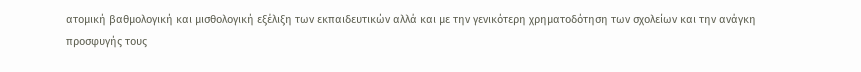ατομική βαθμολογική και μισθολογική εξέλιξη των εκπαιδευτικών αλλά και με την γενικότερη χρηματοδότηση των σχολείων και την ανάγκη προσφυγής τους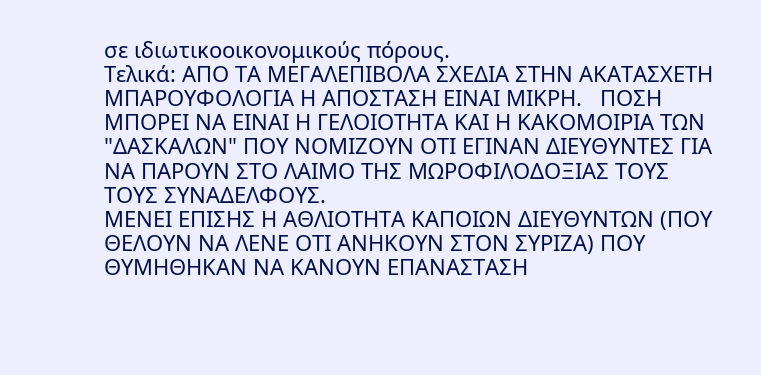σε ιδιωτικοοικονομικούς πόρους.
Τελικά: ΑΠΟ ΤΑ ΜΕΓΑΛΕΠΙΒΟΛΑ ΣΧΕΔΙΑ ΣΤΗΝ ΑΚΑΤΑΣΧΕΤΗ ΜΠΑΡΟΥΦΟΛΟΓΙΑ Η ΑΠΟΣΤΑΣΗ ΕΙΝΑΙ ΜΙΚΡΗ.   ΠΟΣΗ ΜΠΟΡΕΙ ΝΑ ΕΙΝΑΙ Η ΓΕΛΟΙΟΤΗΤΑ ΚΑΙ Η ΚΑΚΟΜΟΙΡΙΑ ΤΩΝ "ΔΑΣΚΑΛΩΝ" ΠΟΥ ΝΟΜΙΖΟΥΝ ΟΤΙ ΕΓΙΝΑΝ ΔΙΕΥΘΥΝΤΕΣ ΓΙΑ ΝΑ ΠΑΡΟΥΝ ΣΤΟ ΛΑΙΜΟ ΤΗΣ ΜΩΡΟΦΙΛΟΔΟΞΙΑΣ ΤΟΥΣ ΤΟΥΣ ΣΥΝΑΔΕΛΦΟΥΣ.
ΜΕΝΕΙ ΕΠΙΣΗΣ Η ΑΘΛΙΟΤΗΤΑ ΚΑΠΟΙΩΝ ΔΙΕΥΘΥΝΤΩΝ (ΠΟΥ ΘΕΛΟΥΝ ΝΑ ΛΕΝΕ ΟΤΙ ΑΝΗΚΟΥΝ ΣΤΟΝ ΣΥΡΙΖΑ) ΠΟΥ ΘΥΜΗΘΗΚΑΝ ΝΑ ΚΑΝΟΥΝ ΕΠΑΝΑΣΤΑΣΗ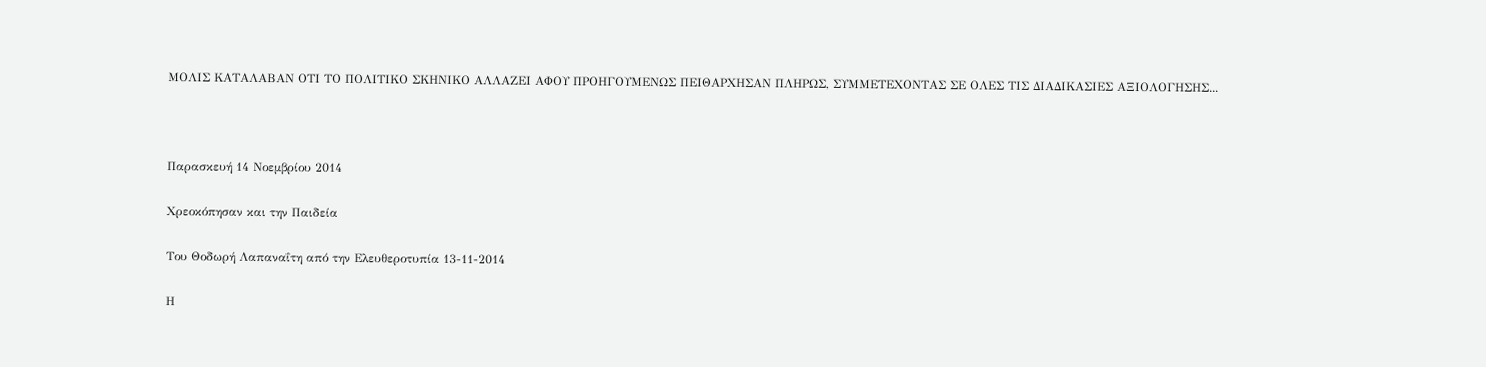ΜΟΛΙΣ ΚΑΤΑΛΑΒΑΝ ΟΤΙ ΤΟ ΠΟΛΙΤΙΚΟ ΣΚΗΝΙΚΟ ΑΛΛΑΖΕΙ ΑΦΟΥ ΠΡΟΗΓΟΥΜΕΝΩΣ ΠΕΙΘΑΡΧΗΣΑΝ ΠΛΗΡΩΣ, ΣΥΜΜΕΤΕΧΟΝΤΑΣ ΣΕ ΟΛΕΣ ΤΙΣ ΔΙΑΔΙΚΑΣΙΕΣ ΑΞΙΟΛΟΓΗΣΗΣ...



Παρασκευή 14 Νοεμβρίου 2014

Χρεοκόπησαν και την Παιδεία

Του Θοδωρή Λαπαναΐτη από την Ελευθεροτυπία 13-11-2014

Η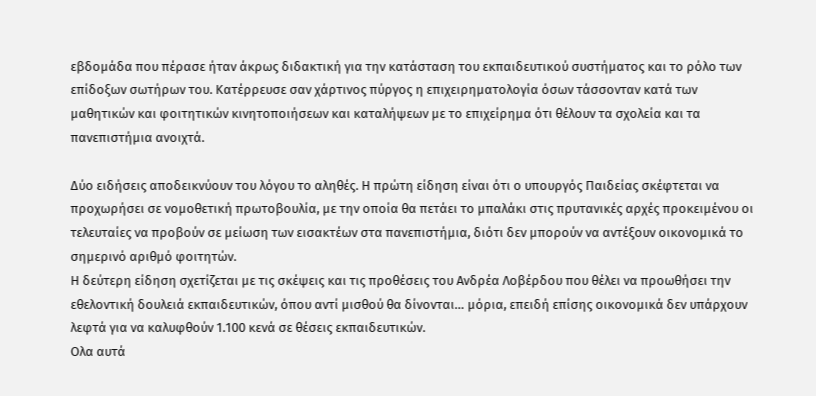εβδομάδα που πέρασε ήταν άκρως διδακτική για την κατάσταση του εκπαιδευτικού συστήματος και το ρόλο των επίδοξων σωτήρων του. Κατέρρευσε σαν χάρτινος πύργος η επιχειρηματολογία όσων τάσσονταν κατά των μαθητικών και φοιτητικών κινητοποιήσεων και καταλήψεων με το επιχείρημα ότι θέλουν τα σχολεία και τα πανεπιστήμια ανοιχτά.

Δύο ειδήσεις αποδεικνύουν του λόγου το αληθές. Η πρώτη είδηση είναι ότι ο υπουργός Παιδείας σκέφτεται να προχωρήσει σε νομοθετική πρωτοβουλία, με την οποία θα πετάει το μπαλάκι στις πρυτανικές αρχές προκειμένου οι τελευταίες να προβούν σε μείωση των εισακτέων στα πανεπιστήμια, διότι δεν μπορούν να αντέξουν οικονομικά το σημερινό αριθμό φοιτητών.
Η δεύτερη είδηση σχετίζεται με τις σκέψεις και τις προθέσεις του Ανδρέα Λοβέρδου που θέλει να προωθήσει την εθελοντική δουλειά εκπαιδευτικών, όπου αντί μισθού θα δίνονται… μόρια, επειδή επίσης οικονομικά δεν υπάρχουν λεφτά για να καλυφθούν 1.100 κενά σε θέσεις εκπαιδευτικών.
Ολα αυτά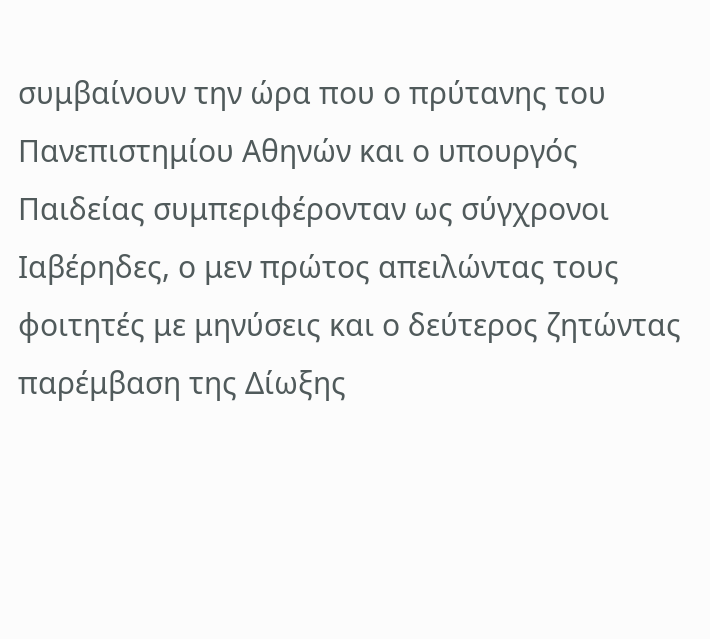συμβαίνουν την ώρα που ο πρύτανης του Πανεπιστημίου Αθηνών και ο υπουργός Παιδείας συμπεριφέρονταν ως σύγχρονοι Ιαβέρηδες, ο μεν πρώτος απειλώντας τους φοιτητές με μηνύσεις και ο δεύτερος ζητώντας παρέμβαση της Δίωξης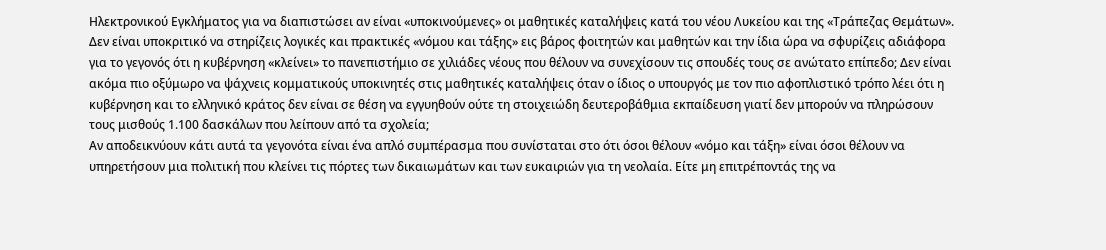Ηλεκτρονικού Εγκλήματος για να διαπιστώσει αν είναι «υποκινούμενες» οι μαθητικές καταλήψεις κατά του νέου Λυκείου και της «Τράπεζας Θεμάτων».
Δεν είναι υποκριτικό να στηρίζεις λογικές και πρακτικές «νόμου και τάξης» εις βάρος φοιτητών και μαθητών και την ίδια ώρα να σφυρίζεις αδιάφορα για το γεγονός ότι η κυβέρνηση «κλείνει» το πανεπιστήμιο σε χιλιάδες νέους που θέλουν να συνεχίσουν τις σπουδές τους σε ανώτατο επίπεδο; Δεν είναι ακόμα πιο οξύμωρο να ψάχνεις κομματικούς υποκινητές στις μαθητικές καταλήψεις όταν ο ίδιος ο υπουργός με τον πιο αφοπλιστικό τρόπο λέει ότι η κυβέρνηση και το ελληνικό κράτος δεν είναι σε θέση να εγγυηθούν ούτε τη στοιχειώδη δευτεροβάθμια εκπαίδευση γιατί δεν μπορούν να πληρώσουν τους μισθούς 1.100 δασκάλων που λείπουν από τα σχολεία;
Αν αποδεικνύουν κάτι αυτά τα γεγονότα είναι ένα απλό συμπέρασμα που συνίσταται στο ότι όσοι θέλουν «νόμο και τάξη» είναι όσοι θέλουν να υπηρετήσουν μια πολιτική που κλείνει τις πόρτες των δικαιωμάτων και των ευκαιριών για τη νεολαία. Είτε μη επιτρέποντάς της να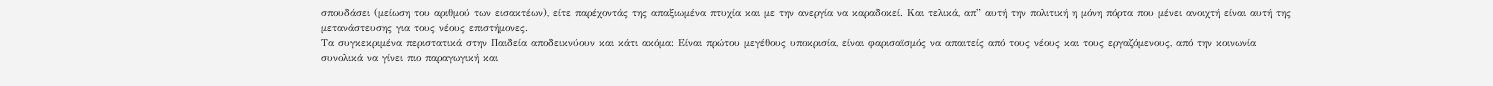σπουδάσει (μείωση του αριθμού των εισακτέων), είτε παρέχοντάς της απαξιωμένα πτυχία και με την ανεργία να καραδοκεί. Και τελικά, απ” αυτή την πολιτική η μόνη πόρτα που μένει ανοιχτή είναι αυτή της μετανάστευσης για τους νέους επιστήμονες.
Τα συγκεκριμένα περιστατικά στην Παιδεία αποδεικνύουν και κάτι ακόμα: Είναι πρώτου μεγέθους υποκρισία, είναι φαρισαϊσμός να απαιτείς από τους νέους και τους εργαζόμενους, από την κοινωνία συνολικά να γίνει πιο παραγωγική και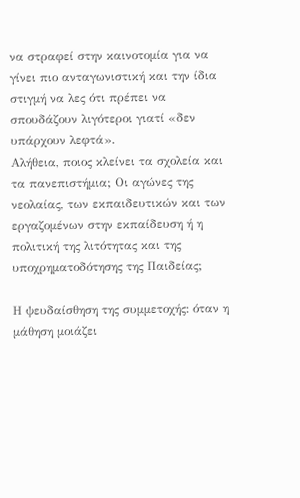να στραφεί στην καινοτομία για να γίνει πιο ανταγωνιστική και την ίδια στιγμή να λες ότι πρέπει να σπουδάζουν λιγότεροι γιατί «δεν υπάρχουν λεφτά».
Αλήθεια, ποιος κλείνει τα σχολεία και τα πανεπιστήμια; Οι αγώνες της νεολαίας, των εκπαιδευτικών και των εργαζομένων στην εκπαίδευση ή η πολιτική της λιτότητας και της υποχρηματοδότησης της Παιδείας;

Η ψευδαίσθηση της συμμετοχής: όταν η μάθηση μοιάζει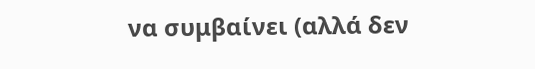να συμβαίνει (αλλά δεν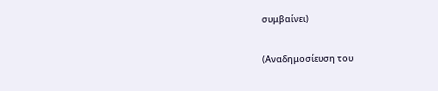συμβαίνει)

(Αναδημοσίευση του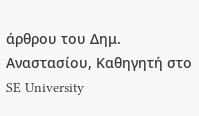άρθρου του Δημ. Αναστασίου, Καθηγητή στο SE University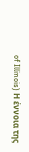of Illinois) Η έννοια της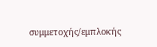συμμετοχής/εμπλοκής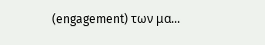(engagement) των μα...